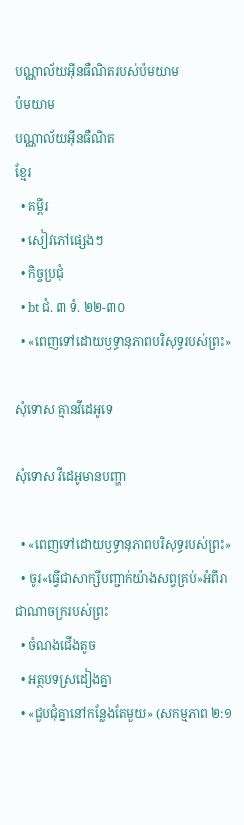បណ្ណាល័យអ៊ីនធឺណិតរបស់ប៉មយាម
ប៉មយាម
បណ្ណាល័យអ៊ីនធឺណិត
ខ្មែរ
  • គម្ពីរ
  • សៀវភៅផ្សេងៗ
  • កិច្ចប្រជុំ
  • bt ជំ. ៣ ទំ. ២២-៣០
  • «ពេញទៅដោយឫទ្ធានុភាពបរិសុទ្ធរបស់ព្រះ»

សុំទោស គ្មានវីដេអូទេ

សុំទោស វីដេអូមានបញ្ហា

  • «ពេញទៅដោយឫទ្ធានុភាពបរិសុទ្ធរបស់ព្រះ»
  • ចូរ«ធ្វើជាសាក្សីបញ្ជាក់យ៉ាងសព្វគ្រប់»អំពីរាជាណាចក្ររបស់ព្រះ
  • ចំណងជើងតូច
  • អត្ថបទស្រដៀងគ្នា
  • «ជួបជុំគ្នានៅកន្លែងតែមួយ» (សកម្មភាព ២:១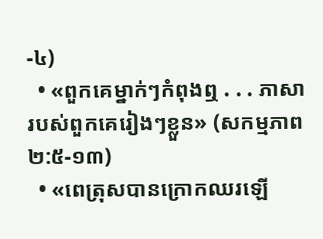-៤)
  • «ពួកគេម្នាក់ៗកំពុងឮ . . . ភាសារបស់ពួកគេរៀងៗខ្លួន» (សកម្មភាព ២:៥-១៣)
  • «ពេត្រុសបានក្រោកឈរឡើ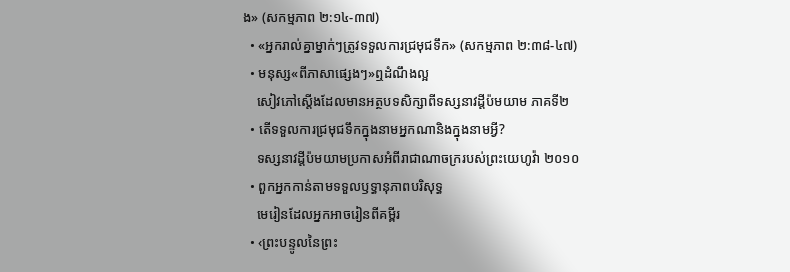ង» (សកម្មភាព ២:១៤-៣៧)
  • «អ្នករាល់គ្នាម្នាក់ៗត្រូវទទួលការជ្រមុជទឹក» (សកម្មភាព ២:៣៨-៤៧)
  • មនុស្ស«ពីភាសាផ្សេងៗ»ឮដំណឹងល្អ
    សៀវភៅស្តើងដែលមានអត្ថបទសិក្សាពីទស្សនាវដ្ដីប៉មយាម ភាគទី២
  • តើទទួលការជ្រមុជទឹកក្នុងនាមអ្នកណានិងក្នុងនាមអ្វី?
    ទស្សនាវដ្ដីប៉មយាមប្រកាសអំពីរាជាណាចក្ររបស់ព្រះយេហូវ៉ា ២០១០
  • ពួកអ្នកកាន់តាមទទួលឫទ្ធានុភាពបរិសុទ្ធ
    មេរៀនដែលអ្នកអាចរៀនពីគម្ពីរ
  • ‹ព្រះបន្ទូលនៃព្រះ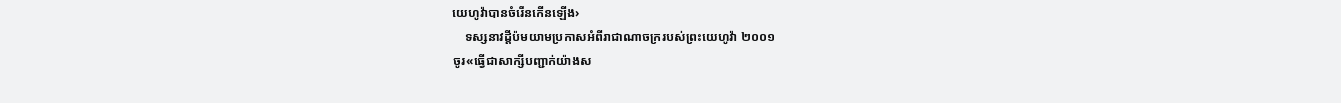យេហូវ៉ាបានចំរើនកើនឡើង›
    ទស្សនាវដ្ដីប៉មយាមប្រកាសអំពីរាជាណាចក្ររបស់ព្រះយេហូវ៉ា ២០០១
ចូរ«ធ្វើជាសាក្សីបញ្ជាក់យ៉ាងស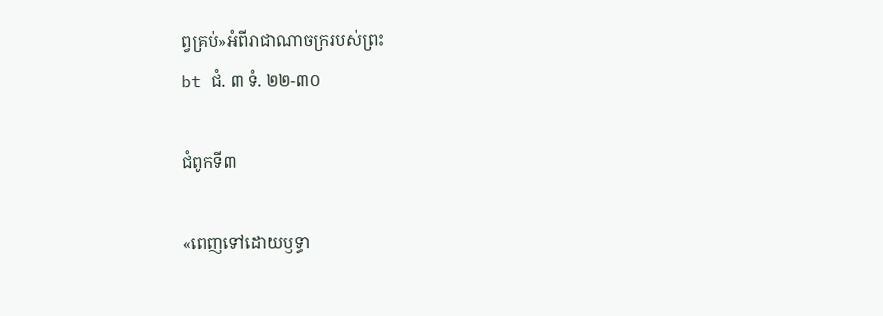ព្វគ្រប់»អំពីរាជាណាចក្ររបស់ព្រះ
bt ជំ. ៣ ទំ. ២២-៣០

ជំពូកទី៣

«ពេញទៅដោយឫទ្ធា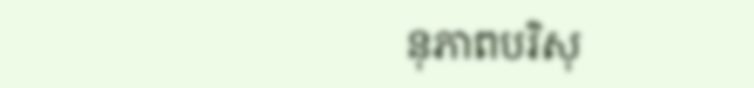នុភាពបរិសុ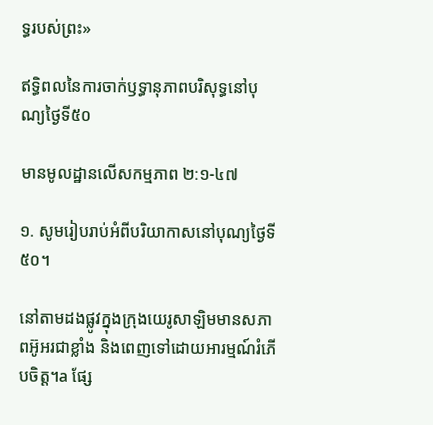ទ្ធរបស់ព្រះ»

ឥទ្ធិពលនៃការចាក់ឫទ្ធានុភាពបរិសុទ្ធនៅបុណ្យថ្ងៃទី៥០

មានមូលដ្ឋានលើសកម្មភាព ២:១-៤៧

១. សូមរៀបរាប់អំពីបរិយាកាសនៅបុណ្យថ្ងៃទី៥០។

នៅតាមដងផ្លូវក្នុងក្រុងយេរូសាឡិមមានសភាពអ៊ូអរជាខ្លាំង និងពេញទៅដោយអារម្មណ៍រំភើបចិត្ត។a ផ្សែ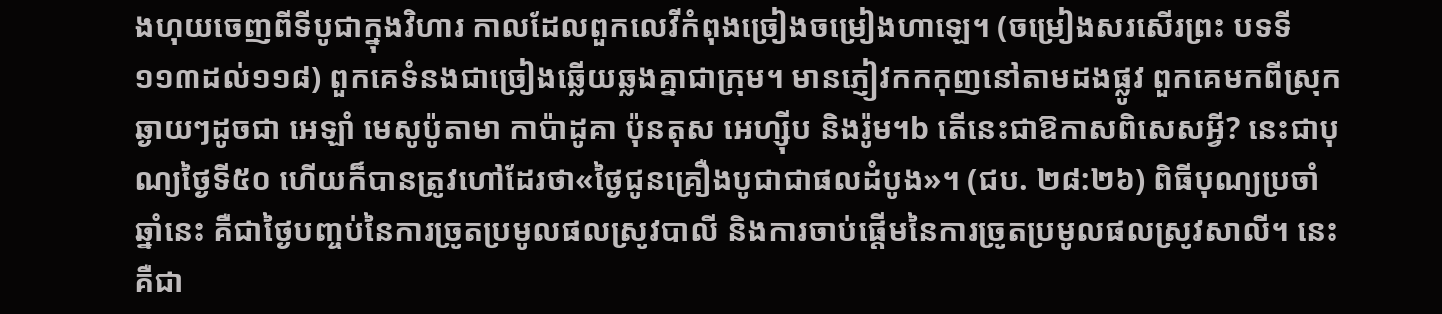ងហុយចេញពីទីបូជាក្នុងវិហារ កាលដែលពួកលេវីកំពុងច្រៀងចម្រៀងហាឡេ។ (ចម្រៀងសរសើរព្រះ បទទី១១៣ដល់១១៨) ពួកគេទំនងជាច្រៀងឆ្លើយឆ្លងគ្នាជាក្រុម។ មានភ្ញៀវកកកុញនៅតាមដងផ្លូវ ពួកគេមកពីស្រុកឆ្ងាយៗដូចជា អេឡាំ មេសូប៉ូតាមា កាប៉ាដូគា ប៉ុនតុស អេហ្ស៊ីប និងរ៉ូម។b តើនេះជាឱកាសពិសេសអ្វី? នេះជាបុណ្យថ្ងៃទី៥០ ហើយក៏បានត្រូវហៅដែរថា«ថ្ងៃជូនគ្រឿងបូជាជាផលដំបូង»។ (ជប. ២៨:២៦) ពិធីបុណ្យប្រចាំឆ្នាំនេះ គឺជាថ្ងៃបញ្ចប់នៃការច្រូតប្រមូលផលស្រូវបាលី និងការចាប់ផ្ដើមនៃការច្រូតប្រមូលផលស្រូវសាលី។ នេះគឺជា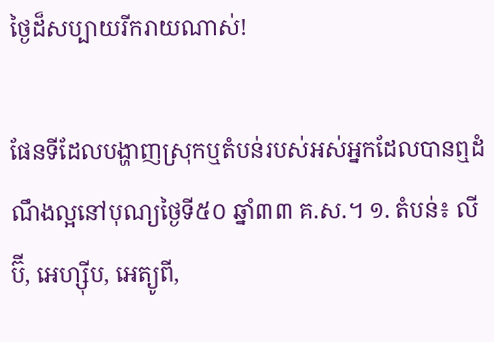ថ្ងៃដ៏សប្បាយរីករាយណាស់!

ផែនទីដែលបង្ហាញស្រុកឬតំបន់របស់អស់អ្នកដែលបានឮដំណឹងល្អនៅបុណ្យថ្ងៃទី៥០ ឆ្នាំ៣៣ គ.ស.។ ១. តំបន់៖ លីប៊ី, អេហ្ស៊ីប, អេត្យូពី,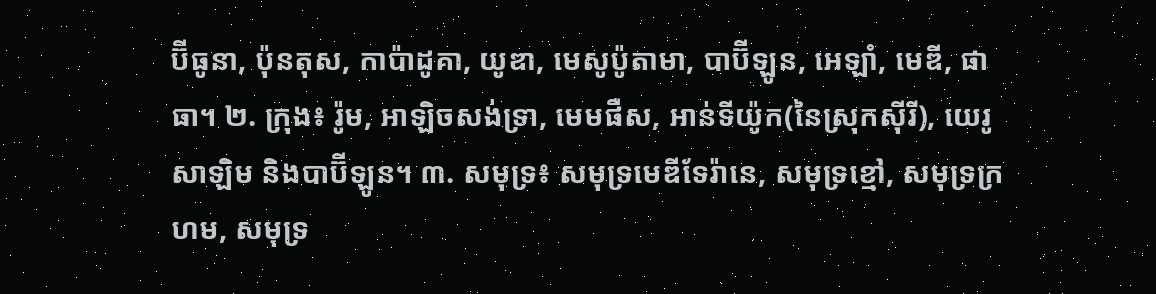ប៊ីធូនា, ប៉ុនតុស, កាប៉ាដូគា, យូឌា, មេសូប៉ូតាមា, បាប៊ីឡូន, អេឡាំ, មេឌី, ផាធា។ ២. ក្រុង៖ រ៉ូម, អាឡិចសង់ទ្រា, មេមផឺស, អាន់ទីយ៉ូក(នៃស្រុកស៊ីរី), យេរូសាឡិម និងបាប៊ីឡូន។ ៣. សមុទ្រ៖ សមុទ្រមេឌីទែរ៉ានេ, សមុទ្រខ្មៅ, សមុទ្រក្រហម, សមុទ្រ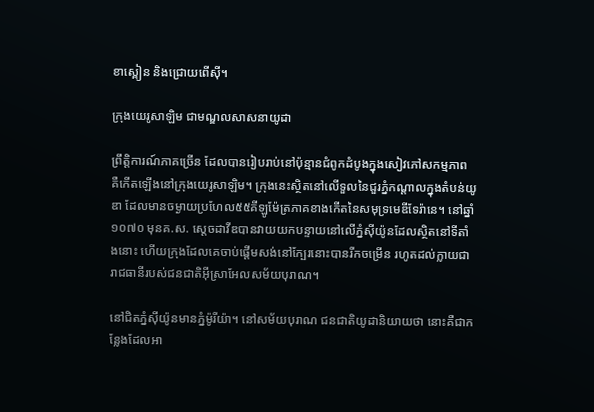ខាស្ពៀន និងជ្រោយពើស៊ី។

ក្រុងយេរូសាឡិម ជាមណ្ឌលសាសនាយូដា

ព្រឹត្តិការណ៍ភាគច្រើន ដែលបានរៀបរាប់នៅប៉ុន្មានជំពូកដំបូងក្នុងសៀវភៅសកម្មភាព គឺកើតឡើងនៅក្រុងយេរូសាឡិម។ ក្រុងនេះស្ថិតនៅលើទួលនៃជួរភ្នំកណ្ដាលក្នុងតំបន់យូឌា ដែលមានចម្ងាយប្រហែល៥៥គីឡូម៉ែត្រភាគខាងកើតនៃសមុទ្រមេឌីទែរ៉ានេ។ នៅឆ្នាំ១០៧០ មុនគ.ស. ស្ដេចដាវីឌបានវាយយកបន្ទាយនៅលើភ្នំស៊ីយ៉ូនដែលស្ថិតនៅទីតាំងនោះ ហើយក្រុងដែលគេចាប់ផ្ដើមសង់នៅក្បែរនោះបានរីកចម្រើន រហូតដល់ក្លាយជារាជធានីរបស់ជនជាតិអ៊ីស្រាអែលសម័យបុរាណ។

នៅជិតភ្នំស៊ីយ៉ូនមានភ្នំម៉ូរីយ៉ា។ នៅសម័យបុរាណ ជនជាតិយូដានិយាយថា នោះគឺជាកន្លែងដែលអា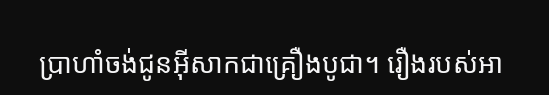ប្រាហាំចង់ជូនអ៊ីសាកជាគ្រឿងបូជា។ រឿងរបស់អា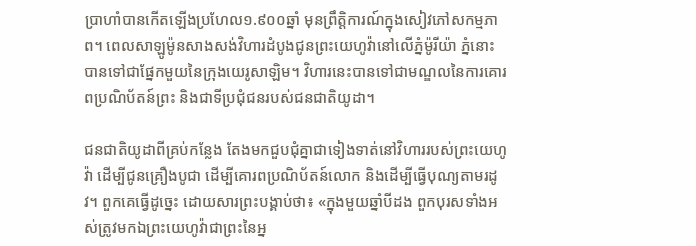ប្រាហាំបានកើតឡើងប្រហែល១.៩០០ឆ្នាំ មុនព្រឹត្តិការណ៍ក្នុងសៀវភៅសកម្មភាព។ ពេលសាឡូម៉ូនសាងសង់វិហារដំបូងជូនព្រះយេហូវ៉ានៅលើភ្នំម៉ូរីយ៉ា ភ្នំនោះបានទៅជាផ្នែកមួយនៃក្រុងយេរូសាឡិម។ វិហារនេះបានទៅជាមណ្ឌលនៃការគោរពប្រណិប័តន៍ព្រះ និងជាទីប្រជុំជនរបស់ជនជាតិយូដា។

ជនជាតិយូដាពីគ្រប់កន្លែង តែងមកជួបជុំគ្នាជាទៀងទាត់នៅវិហាររបស់ព្រះយេហូវ៉ា ដើម្បីជូនគ្រឿងបូជា ដើម្បីគោរពប្រណិប័តន៍លោក និងដើម្បីធ្វើបុណ្យតាមរដូវ។ ពួកគេធ្វើដូច្នេះ ដោយសារព្រះបង្គាប់ថា៖ «ក្នុងមួយឆ្នាំបីដង ពួកបុរសទាំងអស់ត្រូវមកឯព្រះយេហូវ៉ាជាព្រះនៃអ្ន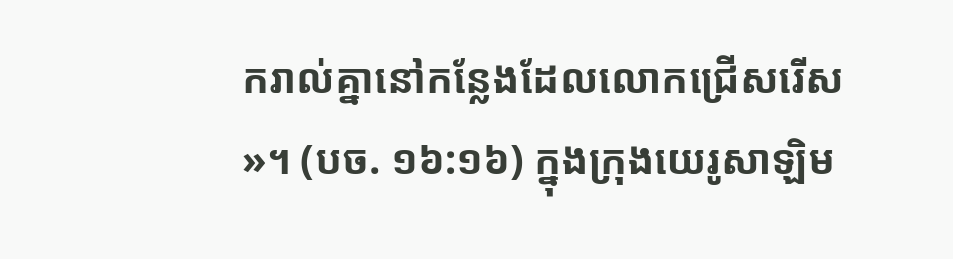ករាល់គ្នានៅកន្លែងដែលលោកជ្រើសរើស»។ (បច. ១៦:១៦) ក្នុងក្រុងយេរូសាឡិម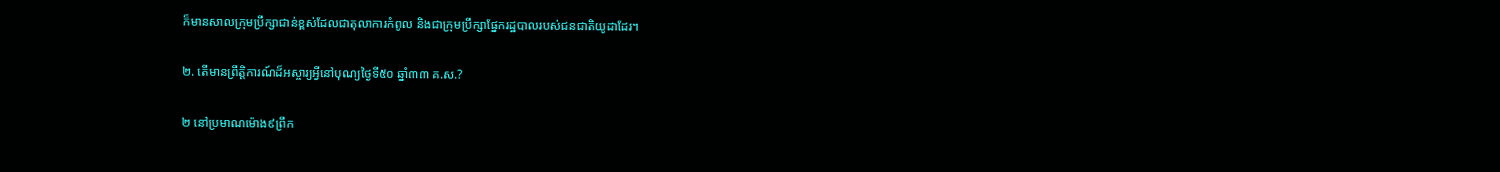ក៏មានសាលក្រុមប្រឹក្សាជាន់ខ្ពស់ដែលជាតុលាការកំពូល និងជាក្រុមប្រឹក្សាផ្នែករដ្ឋបាលរបស់ជនជាតិយូដាដែរ។

២. តើមានព្រឹត្តិការណ៍ដ៏អស្ចារ្យអ្វីនៅបុណ្យថ្ងៃទី៥០ ឆ្នាំ៣៣ គ.ស.?

២ នៅប្រមាណម៉ោង៩ព្រឹក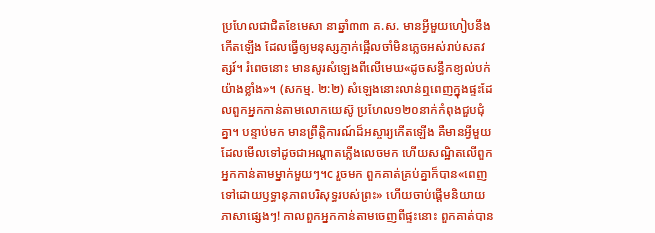ប្រហែលជាជិតខែមេសា នាឆ្នាំ៣៣ គ.ស. មានអ្វីមួយហៀបនឹងកើតឡើង ដែលធ្វើឲ្យមនុស្សភ្ញាក់ផ្អើលចាំមិនភ្លេចអស់រាប់សតវត្សរ៍។ រំពេចនោះ មានសូរសំឡេងពីលើមេឃ«ដូចសន្ធឹកខ្យល់បក់យ៉ាងខ្លាំង»។ (សកម្ម. ២:២) សំឡេងនោះលាន់ឮពេញក្នុងផ្ទះដែលពួកអ្នកកាន់តាមលោកយេស៊ូ ប្រហែល១២០នាក់កំពុងជួបជុំគ្នា។ បន្ទាប់មក មានព្រឹត្តិការណ៍ដ៏អស្ចារ្យកើតឡើង គឺមានអ្វីមួយដែលមើលទៅដូចជាអណ្ដាតភ្លើងលេចមក ហើយសណ្ឋិតលើពួកអ្នកកាន់តាមម្នាក់មួយៗ។c រួចមក ពួកគាត់គ្រប់គ្នាក៏បាន«ពេញទៅដោយឫទ្ធានុភាពបរិសុទ្ធរបស់ព្រះ» ហើយចាប់ផ្ដើមនិយាយភាសាផ្សេងៗ! កាលពួកអ្នកកាន់តាមចេញពីផ្ទះនោះ ពួកគាត់បាន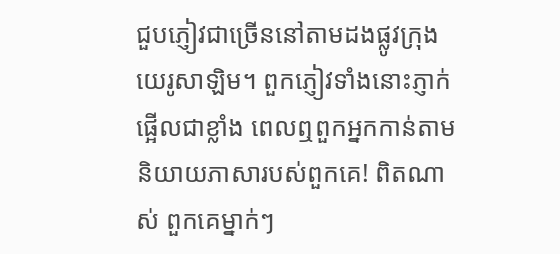ជួបភ្ញៀវជាច្រើននៅតាមដងផ្លូវក្រុងយេរូសាឡិម។ ពួកភ្ញៀវទាំងនោះភ្ញាក់ផ្អើលជាខ្លាំង ពេលឮពួកអ្នកកាន់តាមនិយាយភាសារបស់ពួកគេ! ពិតណាស់ ពួកគេម្នាក់ៗ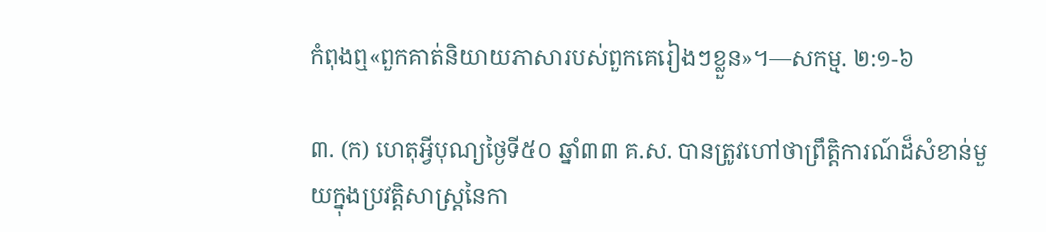កំពុងឮ«ពួកគាត់និយាយភាសារបស់ពួកគេរៀងៗខ្លួន»។—សកម្ម. ២:១-៦

៣. (ក) ហេតុអ្វីបុណ្យថ្ងៃទី៥០ ឆ្នាំ៣៣ គ.ស. បានត្រូវហៅថាព្រឹត្តិការណ៍ដ៏សំខាន់មួយក្នុងប្រវត្តិសាស្ត្រនៃកា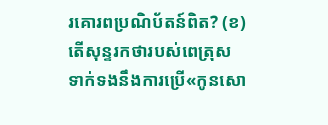រគោរពប្រណិប័តន៍ពិត? (ខ) តើសុន្ទរកថារបស់ពេត្រុសទាក់ទងនឹងការប្រើ«កូនសោ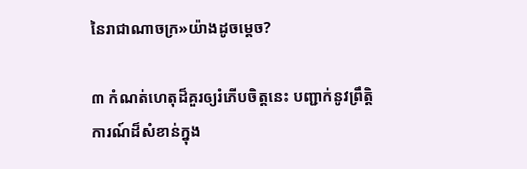នៃរាជាណាចក្រ»យ៉ាងដូចម្ដេច?

៣ កំណត់ហេតុដ៏គួរឲ្យរំភើបចិត្តនេះ បញ្ជាក់នូវព្រឹត្តិការណ៍ដ៏សំខាន់ក្នុង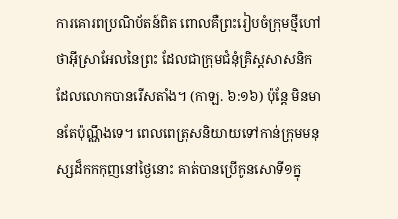ការគោរពប្រណិប័តន៍ពិត ពោលគឺព្រះរៀបចំក្រុមថ្មីហៅថាអ៊ីស្រាអែលនៃព្រះ ដែលជាក្រុមជំនុំគ្រិស្តសាសនិកដែលលោកបានរើសតាំង។ (កាឡ. ៦:១៦) ប៉ុន្តែ មិនមានតែប៉ុណ្ណឹងទេ។ ពេលពេត្រុសនិយាយទៅកាន់ក្រុមមនុស្សដ៏កកកុញនៅថ្ងៃនោះ គាត់បានប្រើកូនសោទី១ក្នុ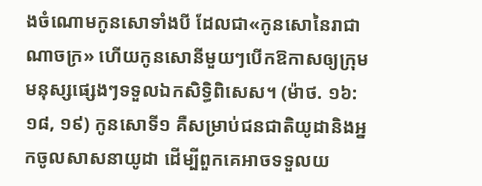ងចំណោមកូនសោទាំងបី ដែលជា«កូនសោនៃរាជាណាចក្រ» ហើយកូនសោនីមួយៗបើកឱកាសឲ្យក្រុមមនុស្សផ្សេងៗទទួលឯកសិទ្ធិពិសេស។ (ម៉ាថ. ១៦:១៨, ១៩) កូនសោទី១ គឺសម្រាប់ជនជាតិយូដានិងអ្នកចូលសាសនាយូដា ដើម្បីពួកគេអាចទទួលយ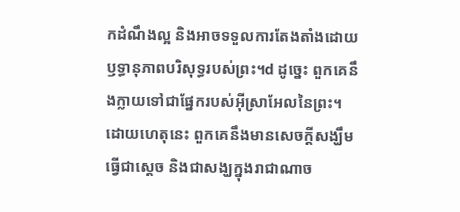កដំណឹងល្អ និងអាចទទួលការតែងតាំងដោយឫទ្ធានុភាពបរិសុទ្ធរបស់ព្រះ។d ដូច្នេះ ពួកគេនឹងក្លាយទៅជាផ្នែករបស់អ៊ីស្រាអែលនៃព្រះ។ ដោយហេតុនេះ ពួកគេនឹងមានសេចក្ដីសង្ឃឹមធ្វើជាស្ដេច និងជាសង្ឃក្នុងរាជាណាច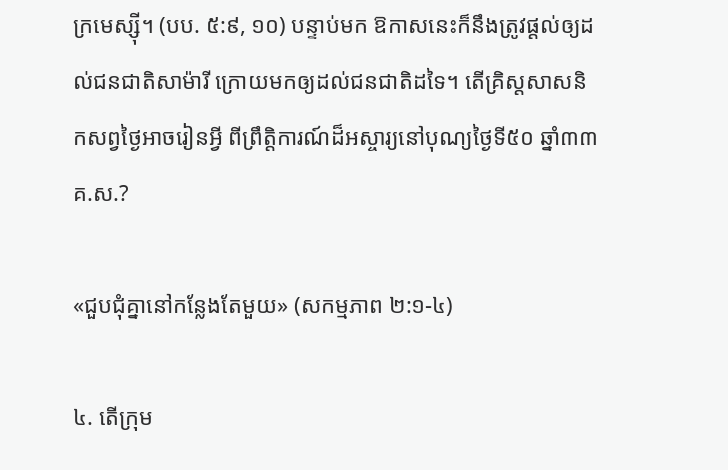ក្រមេស្ស៊ី។ (បប. ៥:៩, ១០) បន្ទាប់មក ឱកាសនេះក៏នឹងត្រូវផ្ដល់ឲ្យដល់ជនជាតិសាម៉ារី ក្រោយមកឲ្យដល់ជនជាតិដទៃ។ តើគ្រិស្តសាសនិកសព្វថ្ងៃអាចរៀនអ្វី ពីព្រឹត្តិការណ៍ដ៏អស្ចារ្យនៅបុណ្យថ្ងៃទី៥០ ឆ្នាំ៣៣ គ.ស.?

«ជួបជុំគ្នានៅកន្លែងតែមួយ» (សកម្មភាព ២:១-៤)

៤. តើក្រុម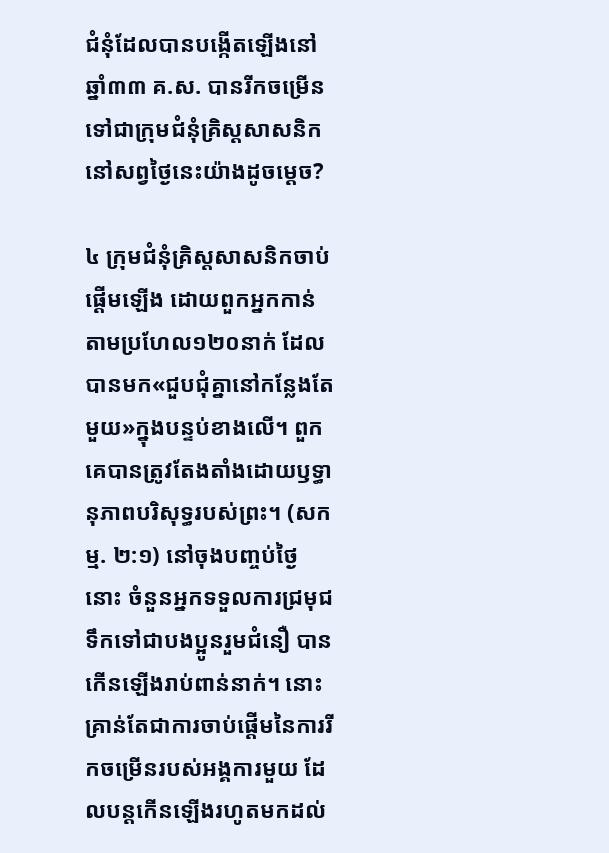ជំនុំដែលបានបង្កើតឡើងនៅឆ្នាំ៣៣ គ.ស. បានរីកចម្រើនទៅជាក្រុមជំនុំគ្រិស្តសាសនិកនៅសព្វថ្ងៃនេះយ៉ាងដូចម្ដេច?

៤ ក្រុមជំនុំគ្រិស្តសាសនិកចាប់ផ្ដើមឡើង ដោយពួកអ្នកកាន់តាមប្រហែល១២០នាក់ ដែលបានមក«ជួបជុំគ្នានៅកន្លែងតែមួយ»ក្នុងបន្ទប់ខាងលើ។ ពួកគេបានត្រូវតែងតាំងដោយឫទ្ធានុភាពបរិសុទ្ធរបស់ព្រះ។ (សកម្ម. ២:១) នៅចុងបញ្ចប់ថ្ងៃនោះ ចំនួនអ្នកទទួលការជ្រមុជទឹកទៅជាបងប្អូនរួមជំនឿ បានកើនឡើងរាប់ពាន់នាក់។ នោះគ្រាន់តែជាការចាប់ផ្ដើមនៃការរីកចម្រើនរបស់អង្គការមួយ ដែលបន្តកើនឡើងរហូតមកដល់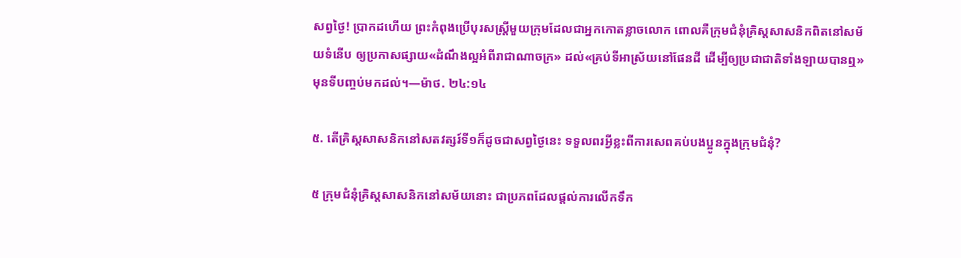សព្វថ្ងៃ! ប្រាកដហើយ ព្រះកំពុងប្រើបុរសស្ត្រីមួយក្រុមដែលជាអ្នកកោតខ្លាចលោក ពោលគឺក្រុមជំនុំគ្រិស្តសាសនិកពិតនៅសម័យទំនើប ឲ្យប្រកាសផ្សាយ«ដំណឹងល្អអំពីរាជាណាចក្រ» ដល់«គ្រប់ទីអាស្រ័យនៅផែនដី ដើម្បីឲ្យប្រជាជាតិទាំងឡាយបានឮ» មុនទីបញ្ចប់មកដល់។—ម៉ាថ. ២៤:១៤

៥. តើគ្រិស្តសាសនិកនៅសតវត្សរ៍ទី១ក៏ដូចជាសព្វថ្ងៃនេះ ទទួលពរអ្វីខ្លះពីការសេពគប់បងប្អូនក្នុងក្រុមជំនុំ?

៥ ក្រុមជំនុំគ្រិស្តសាសនិកនៅសម័យនោះ ជាប្រភពដែលផ្ដល់ការលើកទឹក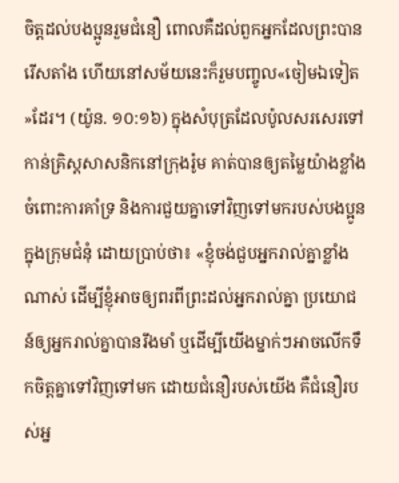ចិត្តដល់បងប្អូនរួមជំនឿ ពោលគឺដល់ពួកអ្នកដែលព្រះបានរើសតាំង ហើយនៅសម័យនេះក៏រួមបញ្ចូល«ចៀមឯទៀត»ដែរ។ (យ៉ូន. ១០:១៦) ក្នុងសំបុត្រដែលប៉ូលសរសេរទៅកាន់គ្រិស្តសាសនិកនៅក្រុងរ៉ូម គាត់បានឲ្យតម្លៃយ៉ាងខ្លាំងចំពោះការគាំទ្រ និងការជួយគ្នាទៅវិញទៅមករបស់បងប្អូនក្នុងក្រុមជំនុំ ដោយប្រាប់ថា៖ «ខ្ញុំចង់ជួបអ្នករាល់គ្នាខ្លាំងណាស់ ដើម្បីខ្ញុំអាចឲ្យពរពីព្រះដល់អ្នករាល់គ្នា ប្រយោជន៍ឲ្យអ្នករាល់គ្នាបានរឹងមាំ ឬដើម្បីយើងម្នាក់ៗអាចលើកទឹកចិត្តគ្នាទៅវិញទៅមក ដោយជំនឿរបស់យើង គឺជំនឿរបស់អ្ន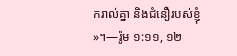ករាល់គ្នា និងជំនឿរបស់ខ្ញុំ»។—រ៉ូម ១:១១, ១២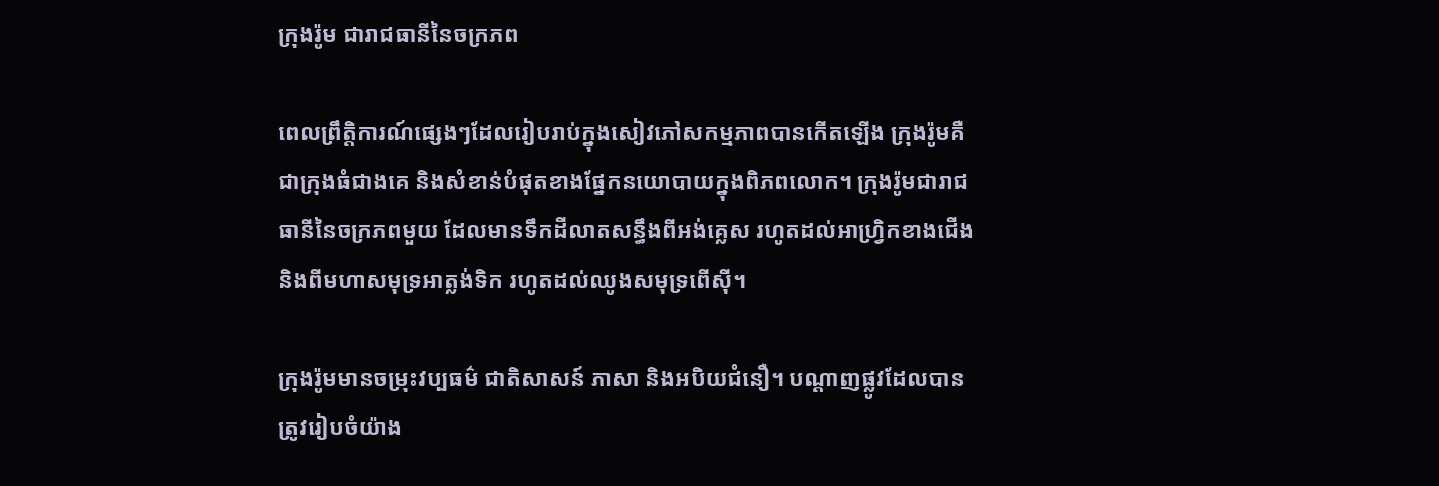ក្រុងរ៉ូម ជារាជធានីនៃចក្រភព

ពេលព្រឹត្តិការណ៍ផ្សេងៗដែលរៀបរាប់ក្នុងសៀវភៅសកម្មភាពបានកើតឡើង ក្រុងរ៉ូមគឺជាក្រុងធំជាងគេ និងសំខាន់បំផុតខាងផ្នែកនយោបាយក្នុងពិភពលោក។ ក្រុងរ៉ូមជារាជធានីនៃចក្រភពមួយ ដែលមានទឹកដីលាតសន្ធឹងពីអង់គ្លេស រហូតដល់អាហ្វ្រិកខាងជើង និងពីមហាសមុទ្រអាត្លង់ទិក រហូតដល់ឈូងសមុទ្រពើស៊ី។

ក្រុងរ៉ូមមានចម្រុះវប្បធម៌ ជាតិសាសន៍ ភាសា និងអបិយជំនឿ។ បណ្ដាញផ្លូវដែលបានត្រូវរៀបចំយ៉ាង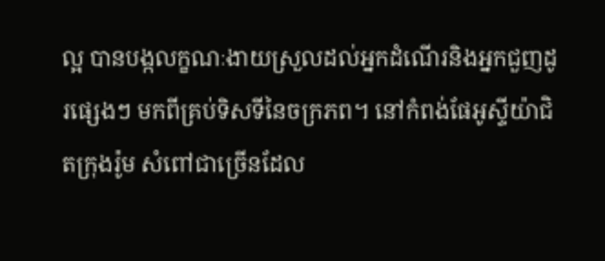ល្អ បានបង្កលក្ខណៈងាយស្រួលដល់អ្នកដំណើរនិងអ្នកជួញដូរផ្សេងៗ មកពីគ្រប់ទិសទីនៃចក្រភព។ នៅកំពង់ផែអូស្ទីយ៉ាជិតក្រុងរ៉ូម សំពៅជាច្រើនដែល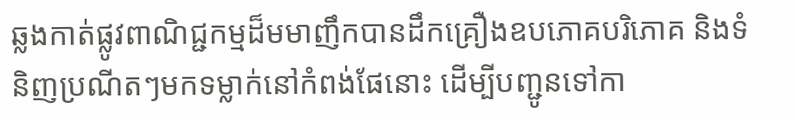ឆ្លងកាត់ផ្លូវពាណិជ្ជកម្មដ៏មមាញឹកបានដឹកគ្រឿងឧបភោគបរិភោគ និងទំនិញប្រណីតៗមកទម្លាក់នៅកំពង់ផែនោះ ដើម្បីបញ្ជូនទៅកា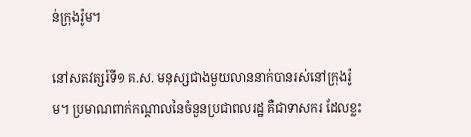ន់ក្រុងរ៉ូម។

នៅសតវត្សរ៍ទី១ គ.ស. មនុស្សជាងមួយលាននាក់បានរស់នៅក្រុងរ៉ូម។ ប្រមាណពាក់កណ្ដាលនៃចំនួនប្រជាពលរដ្ឋ គឺជាទាសករ ដែលខ្លះ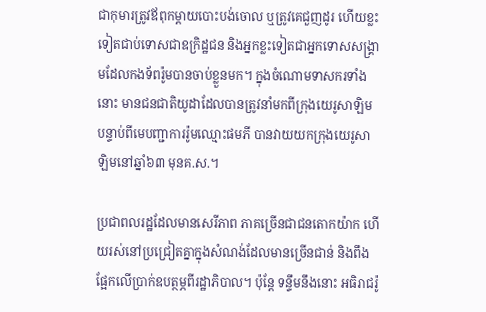ជាកុមារត្រូវឪពុកម្ដាយបោះបង់ចោល ឬត្រូវគេជួញដូរ ហើយខ្លះទៀតជាប់ទោសជាឧក្រិដ្ឋជន និងអ្នកខ្លះទៀតជាអ្នកទោសសង្គ្រាមដែលកងទ័ពរ៉ូមបានចាប់ខ្លួនមក។ ក្នុងចំណោមទាសករទាំងនោះ មានជនជាតិយូដាដែលបានត្រូវនាំមកពីក្រុងយេរូសាឡិម បន្ទាប់ពីមេបញ្ជាការរ៉ូមឈ្មោះផមភី បានវាយយកក្រុងយេរូសាឡិមនៅឆ្នាំ៦៣ មុនគ.ស.។

ប្រជាពលរដ្ឋដែលមានសេរីភាព ភាគច្រើនជាជនតោកយ៉ាក ហើយរស់នៅប្រជ្រៀតគ្នាក្នុងសំណង់ដែលមានច្រើនជាន់ និងពឹងផ្អែកលើប្រាក់ឧបត្ថម្ភពីរដ្ឋាភិបាល។ ប៉ុន្តែ ទន្ទឹមនឹងនោះ អធិរាជរ៉ូ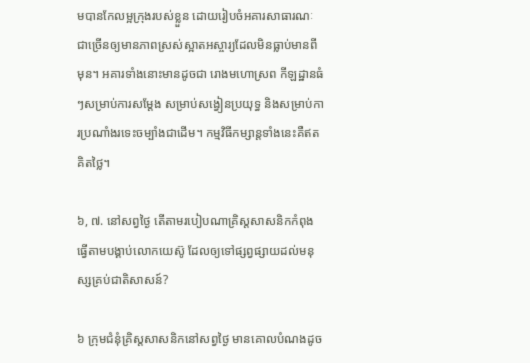មបានកែលម្អក្រុងរបស់ខ្លួន ដោយរៀបចំអគារសាធារណៈជាច្រើនឲ្យមានភាពស្រស់ស្អាតអស្ចារ្យដែលមិនធ្លាប់មានពីមុន។ អគារទាំងនោះមានដូចជា រោងមហោស្រព កីឡដ្ឋានធំៗសម្រាប់ការសម្ដែង សម្រាប់សង្វៀនប្រយុទ្ធ និងសម្រាប់ការប្រណាំងរទេះចម្បាំងជាដើម។ កម្មវិធីកម្សាន្តទាំងនេះគឺឥតគិតថ្លៃ។

៦, ៧. នៅសព្វថ្ងៃ តើតាមរបៀបណាគ្រិស្តសាសនិកកំពុងធ្វើតាមបង្គាប់លោកយេស៊ូ ដែលឲ្យទៅផ្សព្វផ្សាយដល់មនុស្សគ្រប់ជាតិសាសន៍?

៦ ក្រុមជំនុំគ្រិស្តសាសនិកនៅសព្វថ្ងៃ មានគោលបំណងដូច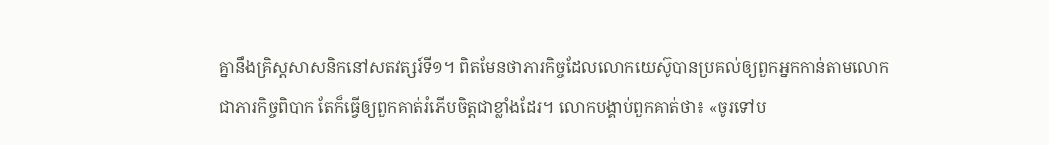គ្នានឹងគ្រិស្តសាសនិកនៅសតវត្សរ៍ទី១។ ពិតមែនថាភារកិច្ចដែលលោកយេស៊ូបានប្រគល់ឲ្យពួកអ្នកកាន់តាមលោក ជាភារកិច្ចពិបាក តែក៏ធ្វើឲ្យពួកគាត់រំភើបចិត្តជាខ្លាំងដែរ។ លោកបង្គាប់ពួកគាត់ថា៖ «ចូរទៅប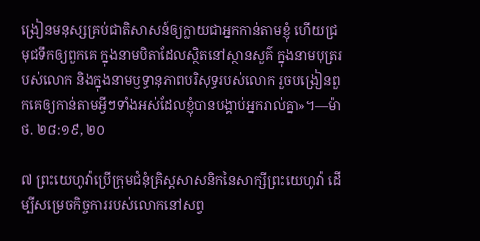ង្រៀនមនុស្សគ្រប់ជាតិសាសន៍ឲ្យក្លាយជាអ្នកកាន់តាមខ្ញុំ ហើយជ្រមុជទឹកឲ្យពួកគេ ក្នុងនាមបិតាដែលស្ថិតនៅស្ថានសួគ៌ ក្នុងនាមបុត្ររបស់លោក និងក្នុងនាមឫទ្ធានុភាពបរិសុទ្ធរបស់លោក រួចបង្រៀនពួកគេឲ្យកាន់តាមអ្វីៗទាំងអស់ដែលខ្ញុំបានបង្គាប់អ្នករាល់គ្នា»។—ម៉ាថ. ២៨:១៩, ២០

៧ ព្រះយេហូវ៉ាប្រើក្រុមជំនុំគ្រិស្តសាសនិកនៃសាក្សីព្រះយេហូវ៉ា ដើម្បីសម្រេចកិច្ចការរបស់លោកនៅសព្វ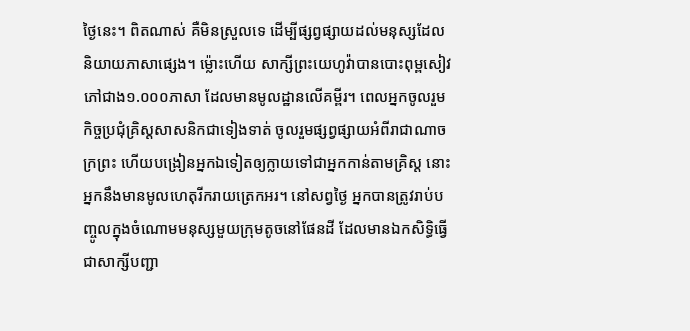ថ្ងៃនេះ។ ពិតណាស់ គឺមិនស្រួលទេ ដើម្បីផ្សព្វផ្សាយដល់មនុស្សដែលនិយាយភាសាផ្សេង។ ម្ល៉ោះហើយ សាក្សីព្រះយេហូវ៉ាបានបោះពុម្ពសៀវភៅជាង១.០០០ភាសា ដែលមានមូលដ្ឋានលើគម្ពីរ។ ពេលអ្នកចូលរួមកិច្ចប្រជុំគ្រិស្តសាសនិកជាទៀងទាត់ ចូលរួមផ្សព្វផ្សាយអំពីរាជាណាចក្រព្រះ ហើយបង្រៀនអ្នកឯទៀតឲ្យក្លាយទៅជាអ្នកកាន់តាមគ្រិស្ត នោះអ្នកនឹងមានមូលហេតុរីករាយត្រេកអរ។ នៅសព្វថ្ងៃ អ្នកបានត្រូវរាប់បញ្ចូលក្នុងចំណោមមនុស្សមួយក្រុមតូចនៅផែនដី ដែលមានឯកសិទ្ធិធ្វើជាសាក្សីបញ្ជា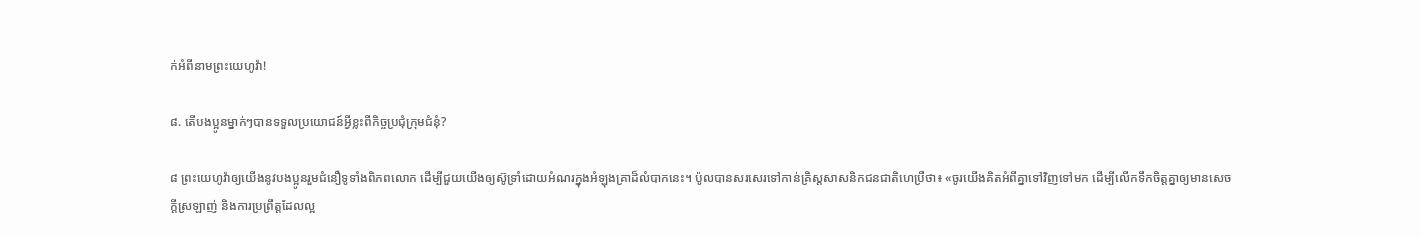ក់អំពីនាមព្រះយេហូវ៉ា!

៨. តើបងប្អូនម្នាក់ៗបានទទួលប្រយោជន៍អ្វីខ្លះពីកិច្ចប្រជុំក្រុមជំនុំ?

៨ ព្រះយេហូវ៉ាឲ្យយើងនូវបងប្អូនរួមជំនឿទូទាំងពិភពលោក ដើម្បីជួយយើងឲ្យស៊ូទ្រាំដោយអំណរក្នុងអំឡុងគ្រាដ៏លំបាកនេះ។ ប៉ូលបានសរសេរទៅកាន់គ្រិស្តសាសនិកជនជាតិហេប្រឺថា៖ «ចូរយើងគិតអំពីគ្នាទៅវិញទៅមក ដើម្បីលើកទឹកចិត្តគ្នាឲ្យមានសេចក្ដីស្រឡាញ់ និងការប្រព្រឹត្តដែលល្អ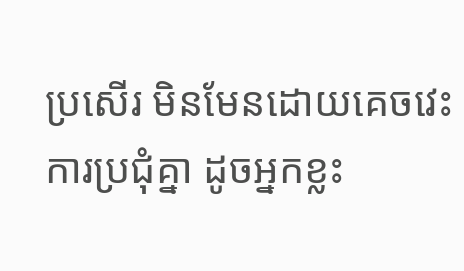ប្រសើរ មិនមែនដោយគេចវេះការប្រជុំគ្នា ដូចអ្នកខ្លះ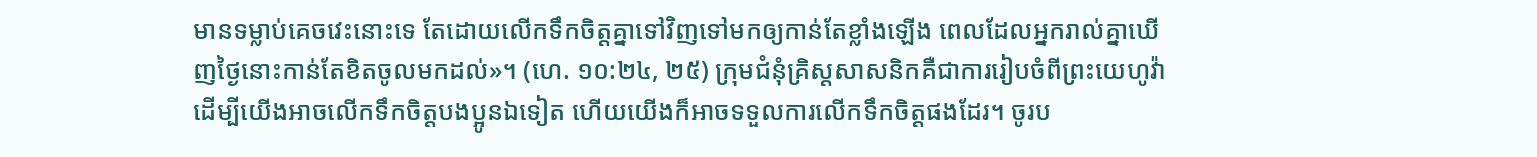មានទម្លាប់គេចវេះនោះទេ តែដោយលើកទឹកចិត្តគ្នាទៅវិញទៅមកឲ្យកាន់តែខ្លាំងឡើង ពេលដែលអ្នករាល់គ្នាឃើញថ្ងៃនោះកាន់តែខិតចូលមកដល់»។ (ហេ. ១០:២៤, ២៥) ក្រុមជំនុំគ្រិស្តសាសនិកគឺជាការរៀបចំពីព្រះយេហូវ៉ា ដើម្បីយើងអាចលើកទឹកចិត្តបងប្អូនឯទៀត ហើយយើងក៏អាចទទួលការលើកទឹកចិត្តផងដែរ។ ចូរប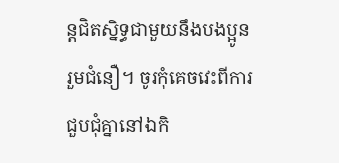ន្តជិតស្និទ្ធជាមួយនឹងបងប្អូនរួមជំនឿ។ ចូរកុំគេចវេះពីការជួបជុំគ្នានៅឯកិ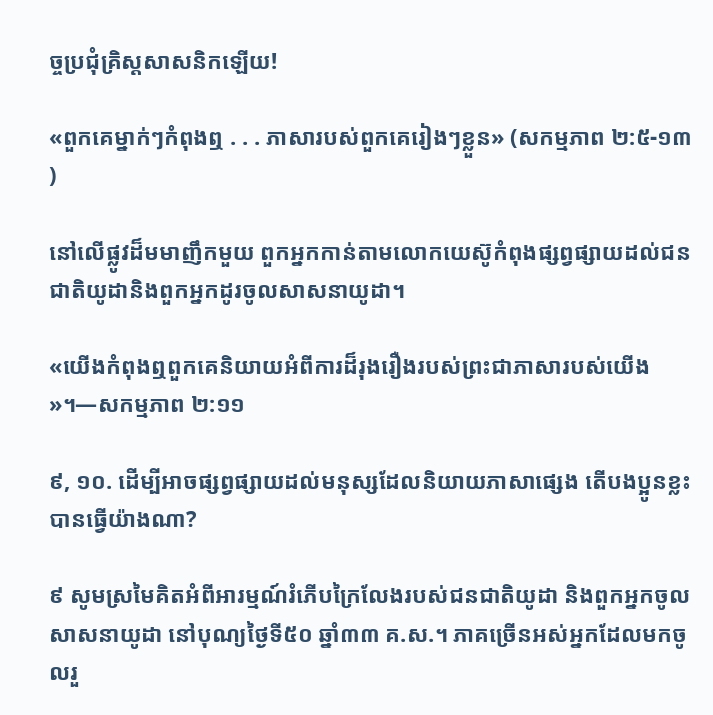ច្ចប្រជុំគ្រិស្តសាសនិកឡើយ!

«ពួកគេម្នាក់ៗកំពុងឮ . . . ភាសារបស់ពួកគេរៀងៗខ្លួន» (សកម្មភាព ២:៥-១៣)

នៅលើផ្លូវដ៏មមាញឹកមួយ ពួកអ្នកកាន់តាមលោកយេស៊ូកំពុងផ្សព្វផ្សាយដល់ជនជាតិយូដានិងពួកអ្នកដូរចូលសាសនាយូដា។

«យើងកំពុងឮពួកគេនិយាយអំពីការដ៏រុងរឿងរបស់ព្រះជាភាសារបស់យើង»។—សកម្មភាព ២:១១

៩, ១០. ដើម្បីអាចផ្សព្វផ្សាយដល់មនុស្សដែលនិយាយភាសាផ្សេង តើបងប្អូនខ្លះបានធ្វើយ៉ាងណា?

៩ សូមស្រមៃគិតអំពីអារម្មណ៍រំភើបក្រៃលែងរបស់ជនជាតិយូដា និងពួកអ្នកចូលសាសនាយូដា នៅបុណ្យថ្ងៃទី៥០ ឆ្នាំ៣៣ គ.ស.។ ភាគច្រើនអស់អ្នកដែលមកចូលរួ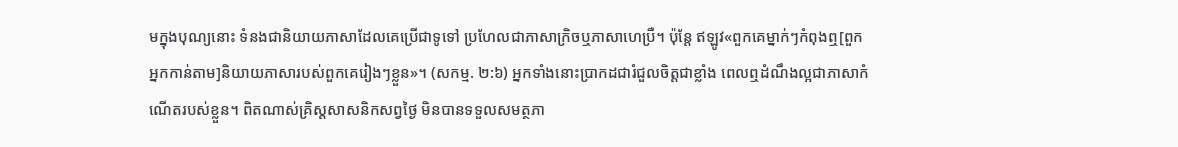មក្នុងបុណ្យនោះ ទំនងជានិយាយភាសាដែលគេប្រើជាទូទៅ ប្រហែលជាភាសាក្រិចឬភាសាហេប្រឺ។ ប៉ុន្តែ ឥឡូវ«ពួកគេម្នាក់ៗកំពុងឮ[ពួកអ្នកកាន់តាម]និយាយភាសារបស់ពួកគេរៀងៗខ្លួន»។ (សកម្ម. ២:៦) អ្នកទាំងនោះប្រាកដជារំជួលចិត្តជាខ្លាំង ពេលឮដំណឹងល្អជាភាសាកំណើតរបស់ខ្លួន។ ពិតណាស់គ្រិស្តសាសនិកសព្វថ្ងៃ មិនបានទទួលសមត្ថភា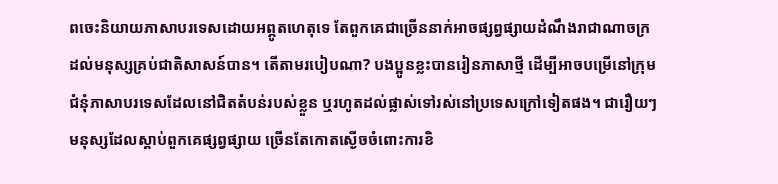ពចេះនិយាយភាសាបរទេសដោយអព្ភូតហេតុទេ តែពួកគេជាច្រើននាក់អាចផ្សព្វផ្សាយដំណឹងរាជាណាចក្រដល់មនុស្សគ្រប់ជាតិសាសន៍បាន។ តើតាមរបៀបណា? បងប្អូនខ្លះបានរៀនភាសាថ្មី ដើម្បីអាចបម្រើនៅក្រុមជំនុំភាសាបរទេសដែលនៅជិតតំបន់របស់ខ្លួន ឬរហូតដល់ផ្លាស់ទៅរស់នៅប្រទេសក្រៅទៀតផង។ ជារឿយៗ មនុស្សដែលស្ដាប់ពួកគេផ្សព្វផ្សាយ ច្រើនតែកោតស្ងើចចំពោះការខិ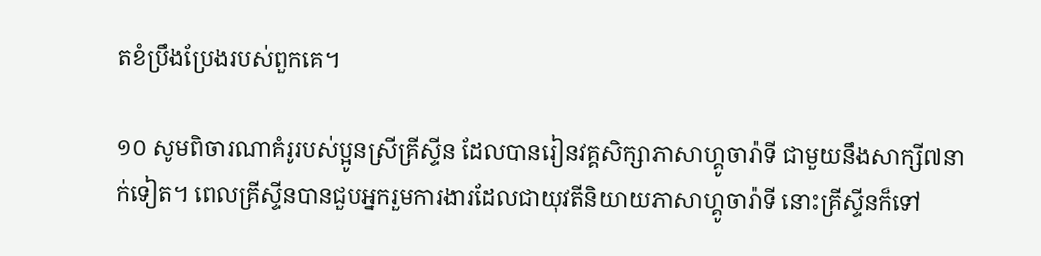តខំប្រឹងប្រែងរបស់ពួកគេ។

១០ សូមពិចារណាគំរូរបស់ប្អូនស្រីគ្រីស្ទីន ដែលបានរៀនវគ្គសិក្សាភាសាហ្គូចារ៉ាទី ជាមួយនឹងសាក្សី៧នាក់ទៀត។ ពេលគ្រីស្ទីនបានជួបអ្នករួមការងារដែលជាយុវតីនិយាយភាសាហ្គូចារ៉ាទី នោះគ្រីស្ទីនក៏ទៅ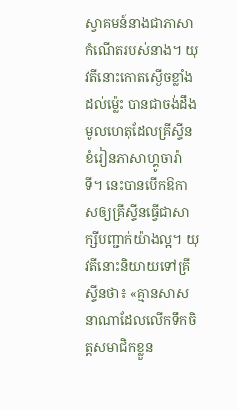ស្វាគមន៍នាងជាភាសាកំណើតរបស់នាង។ យុវតីនោះកោតស្ងើចខ្លាំងដល់ម្ល៉េះ បានជាចង់ដឹងមូលហេតុដែលគ្រីស្ទីនខំរៀនភាសាហ្គូចារ៉ាទី។ នេះបានបើកឱកាសឲ្យគ្រីស្ទីនធ្វើជាសាក្សីបញ្ជាក់យ៉ាងល្អ។ យុវតីនោះនិយាយទៅគ្រីស្ទីនថា៖ «គ្មានសាសនាណាដែលលើកទឹកចិត្តសមាជិកខ្លួន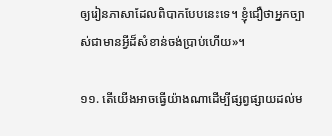ឲ្យរៀនភាសាដែលពិបាកបែបនេះទេ។ ខ្ញុំជឿថាអ្នកច្បាស់ជាមានអ្វីដ៏សំខាន់ចង់ប្រាប់ហើយ»។

១១. តើយើងអាចធ្វើយ៉ាងណាដើម្បីផ្សព្វផ្សាយដល់ម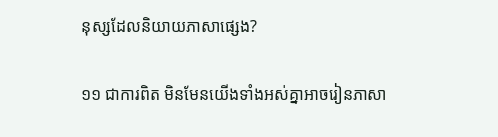នុស្សដែលនិយាយភាសាផ្សេង?

១១ ជាការពិត មិនមែនយើងទាំងអស់គ្នាអាចរៀនភាសា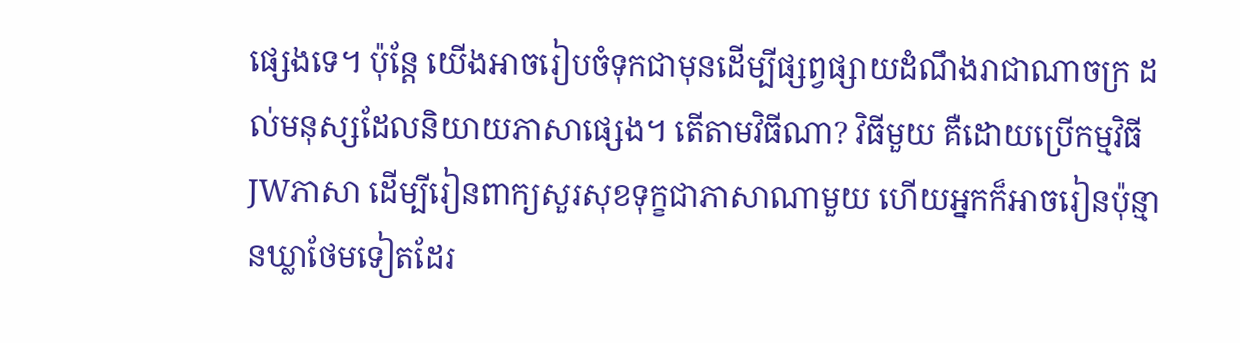ផ្សេងទេ។ ប៉ុន្តែ យើងអាចរៀបចំទុកជាមុនដើម្បីផ្សព្វផ្សាយដំណឹងរាជាណាចក្រ ដល់មនុស្សដែលនិយាយភាសាផ្សេង។ តើតាមវិធីណា? វិធីមួយ គឺដោយប្រើកម្មវិធីJWភាសា ដើម្បីរៀនពាក្យសួរសុខទុក្ខជាភាសាណាមួយ ហើយអ្នកក៏អាចរៀនប៉ុន្មានឃ្លាថែមទៀតដែរ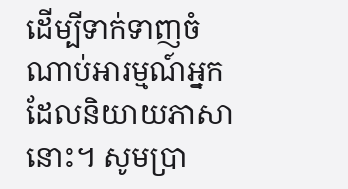ដើម្បីទាក់ទាញចំណាប់អារម្មណ៍អ្នកដែលនិយាយភាសានោះ។ សូមប្រា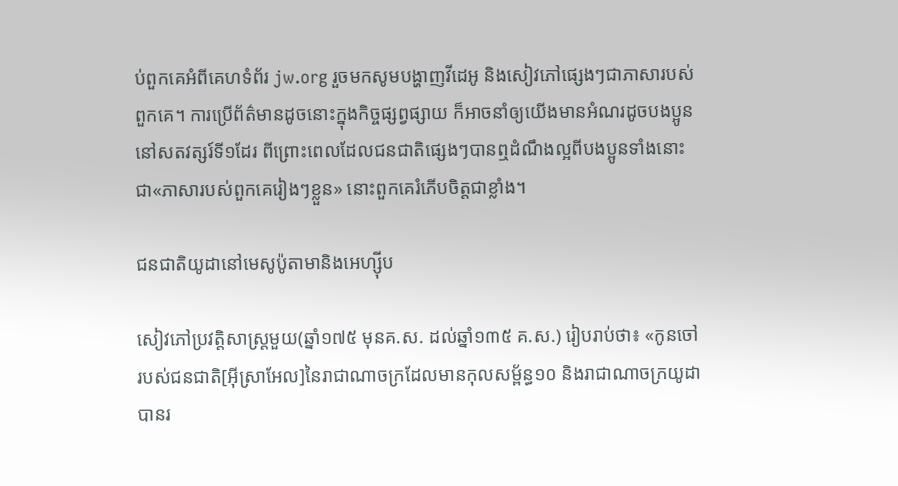ប់ពួកគេអំពីគេហទំព័រ jw.org រួចមកសូមបង្ហាញវីដេអូ និងសៀវភៅផ្សេងៗជាភាសារបស់ពួកគេ។ ការប្រើព័ត៌មានដូចនោះក្នុងកិច្ចផ្សព្វផ្សាយ ក៏អាចនាំឲ្យយើងមានអំណរដូចបងប្អូននៅសតវត្សរ៍ទី១ដែរ ពីព្រោះពេលដែលជនជាតិផ្សេងៗបានឮដំណឹងល្អពីបងប្អូនទាំងនោះជា«ភាសារបស់ពួកគេរៀងៗខ្លួន» នោះពួកគេរំភើបចិត្តជាខ្លាំង។

ជនជាតិយូដានៅមេសូប៉ូតាមានិងអេហ្ស៊ីប

សៀវភៅប្រវត្តិសាស្ត្រមួយ(ឆ្នាំ១៧៥ មុនគ.ស. ដល់ឆ្នាំ១៣៥ គ.ស.) រៀបរាប់ថា៖ «កូនចៅរបស់ជនជាតិ[អ៊ីស្រាអែល]នៃរាជាណាចក្រដែលមានកុលសម្ព័ន្ធ១០ និងរាជាណាចក្រយូដា បានរ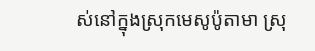ស់នៅក្នុងស្រុកមេសូប៉ូតាមា ស្រុ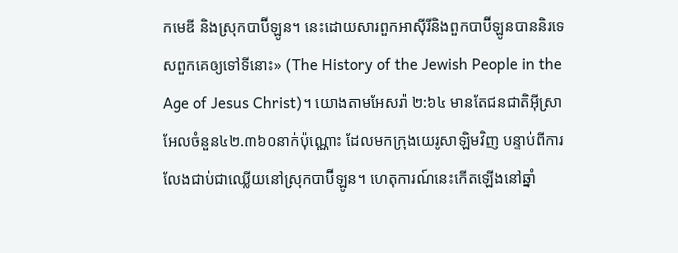កមេឌី និងស្រុកបាប៊ីឡូន។ នេះដោយសារពួកអាស៊ីរីនិងពួកបាប៊ីឡូនបាននិរទេសពួកគេឲ្យទៅទីនោះ» (The History of the Jewish People in the Age of Jesus Christ)។ យោងតាមអែសរ៉ា ២:៦៤ មានតែជនជាតិអ៊ីស្រាអែលចំនួន៤២.៣៦០នាក់ប៉ុណ្ណោះ ដែលមកក្រុងយេរូសាឡិមវិញ បន្ទាប់ពីការលែងជាប់ជាឈ្លើយនៅស្រុកបាប៊ីឡូន។ ហេតុការណ៍នេះកើតឡើងនៅឆ្នាំ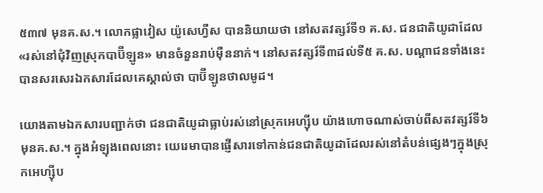៥៣៧ មុនគ.ស.។ លោកផ្លាវៀស យ៉ូសេហ្វឺស បាននិយាយថា នៅសតវត្សរ៍ទី១ គ.ស. ជនជាតិយូដាដែល«រស់នៅជុំវិញស្រុកបាប៊ីឡូន» មានចំនួនរាប់ម៉ឺននាក់។ នៅសតវត្សរ៍ទី៣ដល់ទី៥ គ.ស. បណ្ដាជនទាំងនេះបានសរសេរឯកសារដែលគេស្គាល់ថា បាប៊ីឡូនថាលមូដ។

យោងតាមឯកសារបញ្ជាក់ថា ជនជាតិយូដាធ្លាប់រស់នៅស្រុកអេហ្ស៊ីប យ៉ាងហោចណាស់ចាប់ពីសតវត្សរ៍ទី៦ មុនគ.ស.។ ក្នុងអំឡុងពេលនោះ យេរេមាបានផ្ញើសារទៅកាន់ជនជាតិយូដាដែលរស់នៅតំបន់ផ្សេងៗក្នុងស្រុកអេហ្ស៊ីប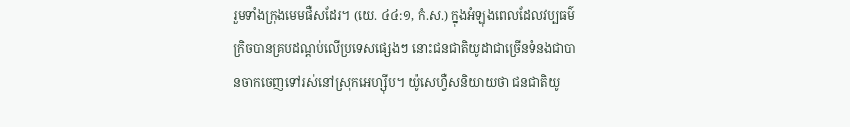រួមទាំងក្រុងមេមផឺសដែរ។ (យេ. ៤៤:១, កំ.ស.) ក្នុងអំឡុងពេលដែលវប្បធម៌ក្រិចបានគ្របដណ្ដប់លើប្រទេសផ្សេងៗ នោះជនជាតិយូដាជាច្រើនទំនងជាបានចាកចេញទៅរស់នៅស្រុកអេហ្ស៊ីប។ យ៉ូសេហ្វឺសនិយាយថា ជនជាតិយូ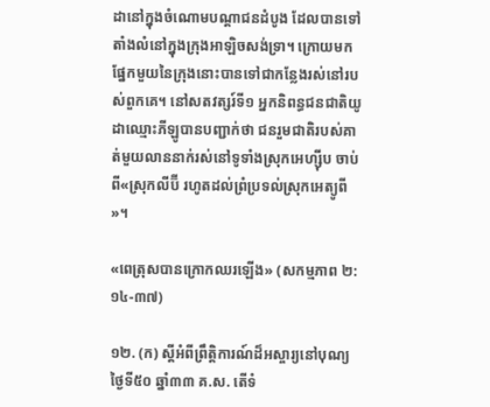ដានៅក្នុងចំណោមបណ្ដាជនដំបូង ដែលបានទៅតាំងលំនៅក្នុងក្រុងអាឡិចសង់ទ្រា។ ក្រោយមក ផ្នែកមួយនៃក្រុងនោះបានទៅជាកន្លែងរស់នៅរបស់ពួកគេ។ នៅសតវត្សរ៍ទី១ អ្នកនិពន្ធជនជាតិយូដាឈ្មោះភីឡូបានបញ្ជាក់ថា ជនរួមជាតិរបស់គាត់មួយលាននាក់រស់នៅទូទាំងស្រុកអេហ្ស៊ីប ចាប់ពី«ស្រុកលីប៊ី រហូតដល់ព្រំប្រទល់ស្រុកអេត្យូពី»។

«ពេត្រុសបានក្រោកឈរឡើង» (សកម្មភាព ២:១៤-៣៧)

១២. (ក) ស្ដីអំពីព្រឹត្តិការណ៍ដ៏អស្ចារ្យនៅបុណ្យថ្ងៃទី៥០ ឆ្នាំ៣៣ គ.ស. តើទំ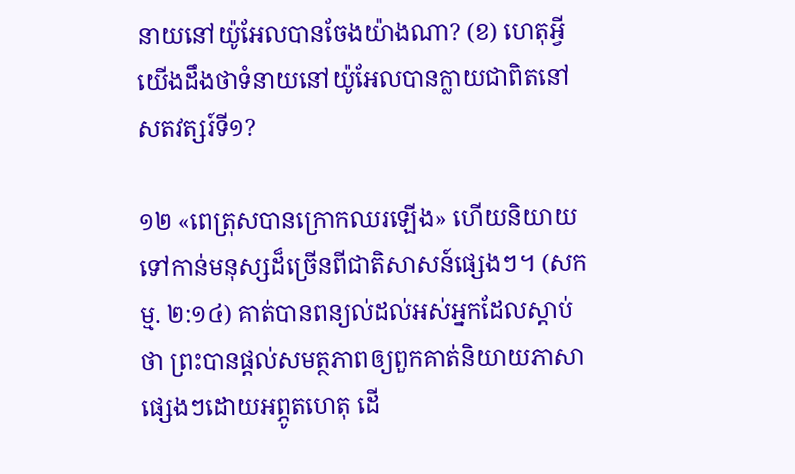នាយនៅយ៉ូអែលបានចែងយ៉ាងណា? (ខ) ហេតុអ្វីយើងដឹងថាទំនាយនៅយ៉ូអែលបានក្លាយជាពិតនៅសតវត្សរ៍ទី១?

១២ «ពេត្រុសបានក្រោកឈរឡើង» ហើយនិយាយទៅកាន់មនុស្សដ៏ច្រើនពីជាតិសាសន៍ផ្សេងៗ។ (សកម្ម. ២:១៤) គាត់បានពន្យល់ដល់អស់អ្នកដែលស្ដាប់ថា ព្រះបានផ្ដល់សមត្ថភាពឲ្យពួកគាត់និយាយភាសាផ្សេងៗដោយអព្ភូតហេតុ ដើ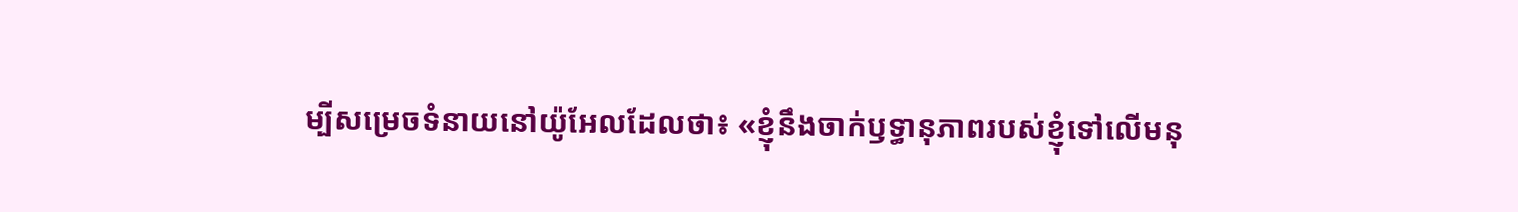ម្បីសម្រេចទំនាយនៅយ៉ូអែលដែលថា៖ «ខ្ញុំនឹងចាក់ឫទ្ធានុភាពរបស់ខ្ញុំទៅលើមនុ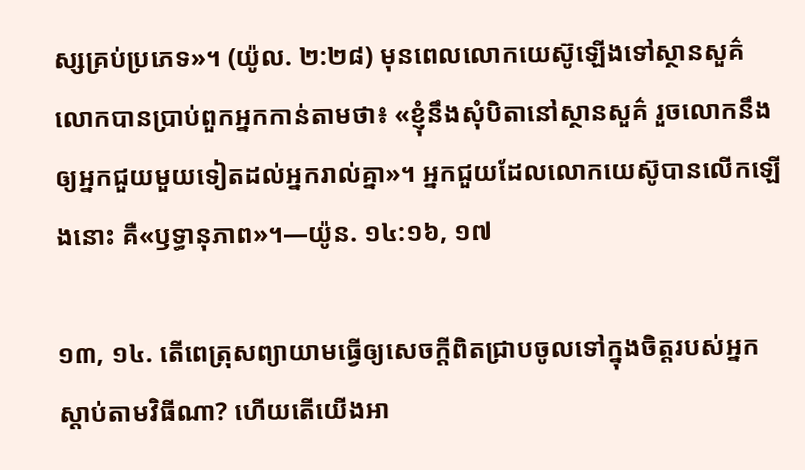ស្សគ្រប់ប្រភេទ»។ (យ៉ូល. ២:២៨) មុនពេលលោកយេស៊ូឡើងទៅស្ថានសួគ៌ លោកបានប្រាប់ពួកអ្នកកាន់តាមថា៖ «ខ្ញុំនឹងសុំបិតានៅស្ថានសួគ៌ រួចលោកនឹងឲ្យអ្នកជួយមួយទៀតដល់អ្នករាល់គ្នា»។ អ្នកជួយដែលលោកយេស៊ូបានលើកឡើងនោះ គឺ«ឫទ្ធានុភាព»។—យ៉ូន. ១៤:១៦, ១៧

១៣, ១៤. តើពេត្រុសព្យាយាមធ្វើឲ្យសេចក្ដីពិតជ្រាបចូលទៅក្នុងចិត្តរបស់អ្នកស្ដាប់តាមវិធីណា? ហើយតើយើងអា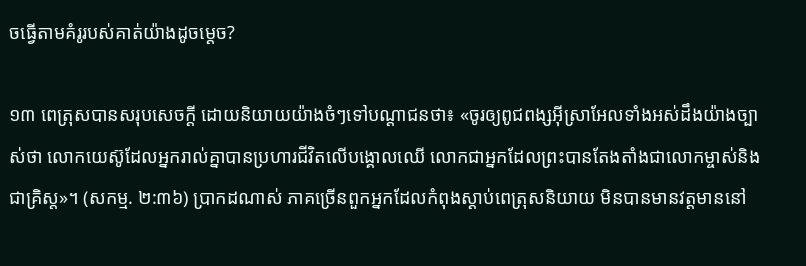ចធ្វើតាមគំរូរបស់គាត់យ៉ាងដូចម្ដេច?

១៣ ពេត្រុសបានសរុបសេចក្ដី ដោយនិយាយយ៉ាងចំៗទៅបណ្ដាជនថា៖ «ចូរឲ្យពូជពង្សអ៊ីស្រាអែលទាំងអស់ដឹងយ៉ាងច្បាស់ថា លោកយេស៊ូដែលអ្នករាល់គ្នាបានប្រហារជីវិតលើបង្គោលឈើ លោកជាអ្នកដែលព្រះបានតែងតាំងជាលោកម្ចាស់និងជាគ្រិស្ត»។ (សកម្ម. ២:៣៦) ប្រាកដណាស់ ភាគច្រើនពួកអ្នកដែលកំពុងស្ដាប់ពេត្រុសនិយាយ មិនបានមានវត្តមាននៅ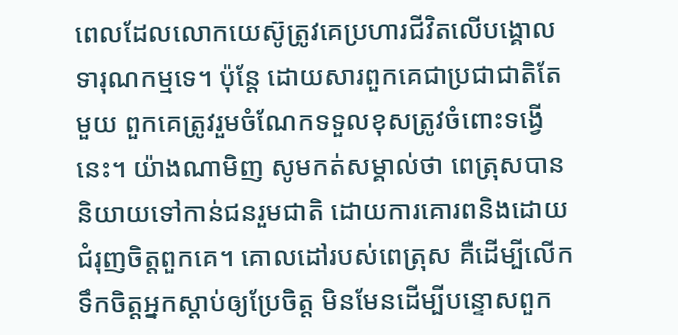ពេលដែលលោកយេស៊ូត្រូវគេប្រហារជីវិតលើបង្គោលទារុណកម្មទេ។ ប៉ុន្តែ ដោយសារពួកគេជាប្រជាជាតិតែមួយ ពួកគេត្រូវរួមចំណែកទទួលខុសត្រូវចំពោះទង្វើនេះ។ យ៉ាងណាមិញ សូមកត់សម្គាល់ថា ពេត្រុសបាននិយាយទៅកាន់ជនរួមជាតិ ដោយការគោរពនិងដោយជំរុញចិត្តពួកគេ។ គោលដៅរបស់ពេត្រុស គឺដើម្បីលើកទឹកចិត្តអ្នកស្ដាប់ឲ្យប្រែចិត្ត មិនមែនដើម្បីបន្ទោសពួក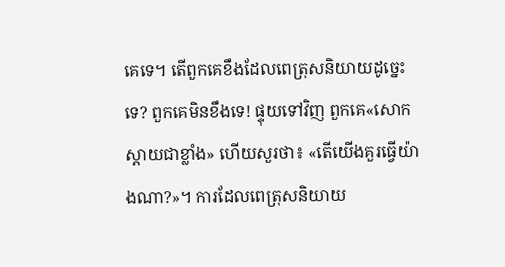គេទេ។ តើពួកគេខឹងដែលពេត្រុសនិយាយដូច្នេះទេ? ពួកគេមិនខឹងទេ! ផ្ទុយទៅវិញ ពួកគេ«សោកស្ដាយជាខ្លាំង» ហើយសួរថា៖ «តើយើងគួរធ្វើយ៉ាងណា?»។ ការដែលពេត្រុសនិយាយ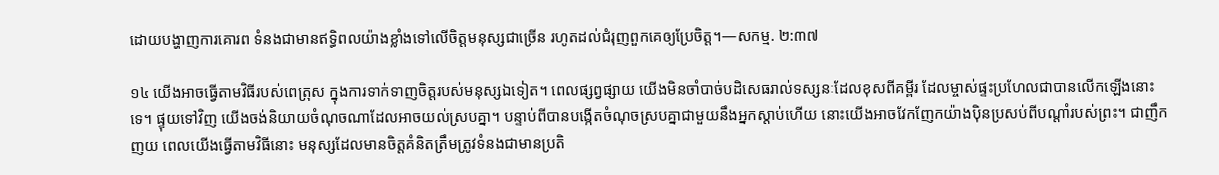ដោយបង្ហាញការគោរព ទំនងជាមានឥទ្ធិពលយ៉ាងខ្លាំងទៅលើចិត្តមនុស្សជាច្រើន រហូតដល់ជំរុញពួកគេឲ្យប្រែចិត្ត។—សកម្ម. ២:៣៧

១៤ យើងអាចធ្វើតាមវិធីរបស់ពេត្រុស ក្នុងការទាក់ទាញចិត្តរបស់មនុស្សឯទៀត។ ពេលផ្សព្វផ្សាយ យើងមិនចាំបាច់បដិសេធរាល់ទស្សនៈដែលខុសពីគម្ពីរ ដែលម្ចាស់ផ្ទះប្រហែលជាបានលើកឡើងនោះទេ។ ផ្ទុយទៅវិញ យើងចង់និយាយចំណុចណាដែលអាចយល់ស្របគ្នា។ បន្ទាប់ពីបានបង្កើតចំណុចស្របគ្នាជាមួយនឹងអ្នកស្ដាប់ហើយ នោះយើងអាចវែកញែកយ៉ាងប៉ិនប្រសប់ពីបណ្ដាំរបស់ព្រះ។ ជាញឹកញយ ពេលយើងធ្វើតាមវិធីនោះ មនុស្សដែលមានចិត្តគំនិតត្រឹមត្រូវទំនងជាមានប្រតិ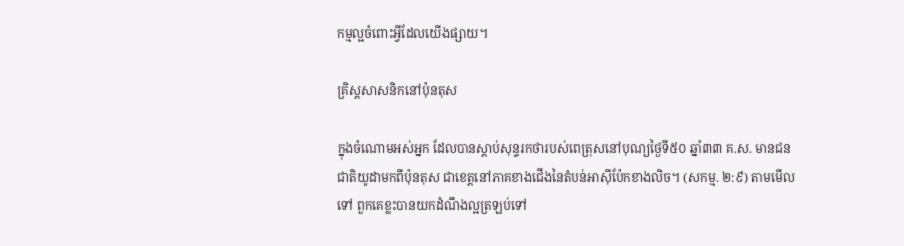កម្មល្អចំពោះអ្វីដែលយើងផ្សាយ។

គ្រិស្តសាសនិកនៅប៉ុនតុស

ក្នុងចំណោមអស់អ្នក ដែលបានស្ដាប់សុន្ទរកថារបស់ពេត្រុសនៅបុណ្យថ្ងៃទី៥០ ឆ្នាំ៣៣ គ.ស. មានជនជាតិយូដាមកពីប៉ុនតុស ជាខេត្តនៅភាគខាងជើងនៃតំបន់អាស៊ីប៉ែកខាងលិច។ (សកម្ម. ២:៩) តាមមើលទៅ ពួកគេខ្លះបានយកដំណឹងល្អត្រឡប់ទៅ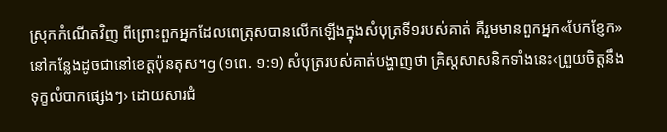ស្រុកកំណើតវិញ ពីព្រោះពួកអ្នកដែលពេត្រុសបានលើកឡើងក្នុងសំបុត្រទី១របស់គាត់ គឺរួមមានពួកអ្នក«បែកខ្ញែក»នៅកន្លែងដូចជានៅខេត្តប៉ុនតុស។g (១ពេ. ១:១) សំបុត្ររបស់គាត់បង្ហាញថា គ្រិស្តសាសនិកទាំងនេះ‹ព្រួយចិត្តនឹងទុក្ខលំបាកផ្សេងៗ› ដោយសារជំ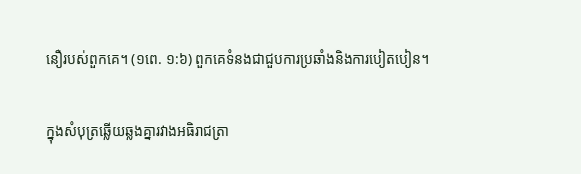នឿរបស់ពួកគេ។ (១ពេ. ១:៦) ពួកគេទំនងជាជួបការប្រឆាំងនិងការបៀតបៀន។

ក្នុងសំបុត្រឆ្លើយឆ្លងគ្នារវាងអធិរាជត្រា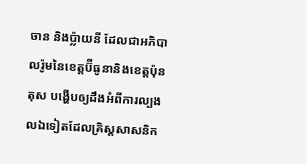ចាន និងប្ល៉ាយនី ដែលជាអភិបាលរ៉ូមនៃខេត្តប៊ីធូនានិងខេត្តប៉ុនតុស បង្ហើបឲ្យដឹងអំពីការល្បងលឯទៀតដែលគ្រិស្តសាសនិក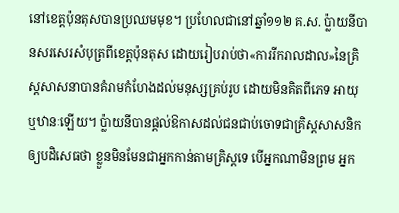នៅខេត្តប៉ុនតុសបានប្រឈមមុខ។ ប្រហែលជានៅឆ្នាំ១១២ គ.ស. ប្ល៉ាយនីបានសរសេរសំបុត្រពីខេត្តប៉ុនតុស ដោយរៀបរាប់ថា«ការរីករាលដាល»នៃគ្រិស្តសាសនាបានគំរាមកំហែងដល់មនុស្សគ្រប់រូប ដោយមិនគិតពីភេទ អាយុ ឬឋានៈឡើយ។ ប្ល៉ាយនីបានផ្ដល់ឱកាសដល់ជនជាប់ចោទជាគ្រិស្តសាសនិកឲ្យបដិសេធថា ខ្លួនមិនមែនជាអ្នកកាន់តាមគ្រិស្តទេ បើអ្នកណាមិនព្រម អ្នក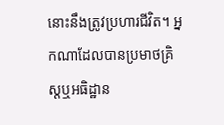នោះនឹងត្រូវប្រហារជីវិត។ អ្នកណាដែលបានប្រមាថគ្រិស្តឬអធិដ្ឋាន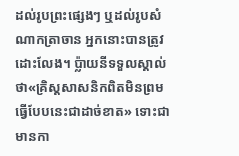ដល់រូបព្រះផ្សេងៗ ឬដល់រូបសំណាកត្រាចាន អ្នកនោះបានត្រូវដោះលែង។ ប្ល៉ាយនីទទួលស្គាល់ថា«គ្រិស្តសាសនិកពិតមិនព្រមធ្វើបែបនេះជាដាច់ខាត» ទោះជាមានកា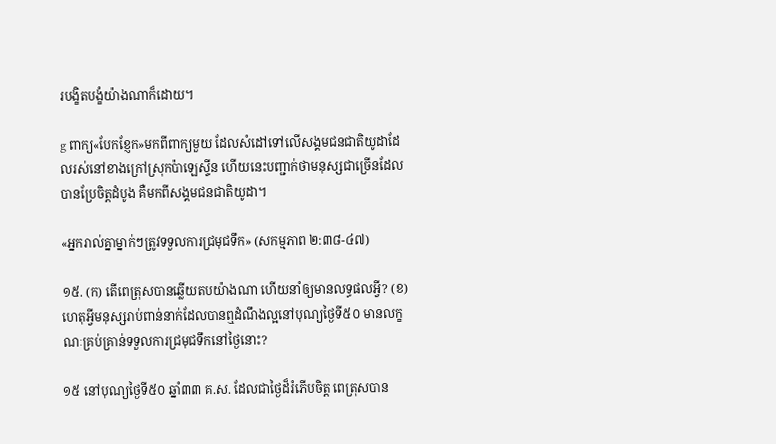របង្ខិតបង្ខំយ៉ាងណាក៏ដោយ។

g ពាក្យ«បែកខ្ញែក»មកពីពាក្យមួយ ដែលសំដៅទៅលើសង្គមជនជាតិយូដាដែលរស់នៅខាងក្រៅស្រុកប៉ាឡេស្ទីន ហើយនេះបញ្ជាក់ថាមនុស្សជាច្រើនដែលបានប្រែចិត្តដំបូង គឺមកពីសង្គមជនជាតិយូដា។

«អ្នករាល់គ្នាម្នាក់ៗត្រូវទទួលការជ្រមុជទឹក» (សកម្មភាព ២:៣៨-៤៧)

១៥. (ក) តើពេត្រុសបានឆ្លើយតបយ៉ាងណា ហើយនាំឲ្យមានលទ្ធផលអ្វី? (ខ) ហេតុអ្វីមនុស្សរាប់ពាន់នាក់ដែលបានឮដំណឹងល្អនៅបុណ្យថ្ងៃទី៥០ មានលក្ខណៈគ្រប់គ្រាន់ទទួលការជ្រមុជទឹកនៅថ្ងៃនោះ?

១៥ នៅបុណ្យថ្ងៃទី៥០ ឆ្នាំ៣៣ គ.ស. ដែលជាថ្ងៃដ៏រំភើបចិត្ត ពេត្រុសបាន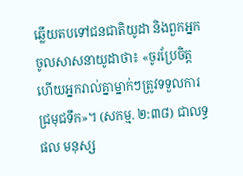ឆ្លើយតបទៅជនជាតិយូដា និងពួកអ្នកចូលសាសនាយូដាថា៖ «ចូរប្រែចិត្ត ហើយអ្នករាល់គ្នាម្នាក់ៗត្រូវទទួលការជ្រមុជទឹក»។ (សកម្ម. ២:៣៨) ជាលទ្ធផល មនុស្ស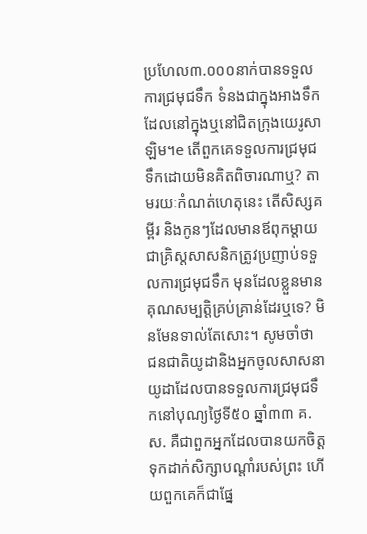ប្រហែល៣.០០០នាក់បានទទួលការជ្រមុជទឹក ទំនងជាក្នុងអាងទឹកដែលនៅក្នុងឬនៅជិតក្រុងយេរូសាឡិម។e តើពួកគេទទួលការជ្រមុជទឹកដោយមិនគិតពិចារណាឬ? តាមរយៈកំណត់ហេតុនេះ តើសិស្សគម្ពីរ និងកូនៗដែលមានឪពុកម្ដាយជាគ្រិស្តសាសនិកត្រូវប្រញាប់ទទួលការជ្រមុជទឹក មុនដែលខ្លួនមានគុណសម្បត្តិគ្រប់គ្រាន់ដែរឬទេ? មិនមែនទាល់តែសោះ។ សូមចាំថា ជនជាតិយូដានិងអ្នកចូលសាសនាយូដាដែលបានទទួលការជ្រមុជទឹកនៅបុណ្យថ្ងៃទី៥០ ឆ្នាំ៣៣ គ.ស. គឺជាពួកអ្នកដែលបានយកចិត្តទុកដាក់សិក្សាបណ្ដាំរបស់ព្រះ ហើយពួកគេក៏ជាផ្នែ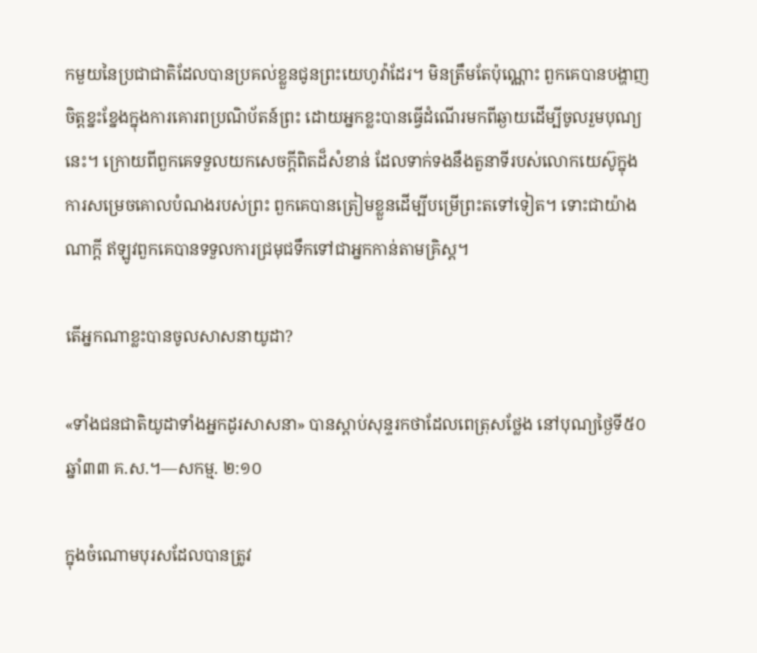កមួយនៃប្រជាជាតិដែលបានប្រគល់ខ្លួនជូនព្រះយេហូវ៉ាដែរ។ មិនត្រឹមតែប៉ុណ្ណោះ ពួកគេបានបង្ហាញចិត្តខ្នះខ្នែងក្នុងការគោរពប្រណិប័តន៍ព្រះ ដោយអ្នកខ្លះបានធ្វើដំណើរមកពីឆ្ងាយដើម្បីចូលរួមបុណ្យនេះ។ ក្រោយពីពួកគេទទួលយកសេចក្ដីពិតដ៏សំខាន់ ដែលទាក់ទងនឹងតួនាទីរបស់លោកយេស៊ូក្នុងការសម្រេចគោលបំណងរបស់ព្រះ ពួកគេបានត្រៀមខ្លួនដើម្បីបម្រើព្រះតទៅទៀត។ ទោះជាយ៉ាងណាក្ដី ឥឡូវពួកគេបានទទួលការជ្រមុជទឹកទៅជាអ្នកកាន់តាមគ្រិស្ត។

តើអ្នកណាខ្លះបានចូលសាសនាយូដា?

«ទាំងជនជាតិយូដាទាំងអ្នកដូរសាសនា» បានស្ដាប់សុន្ទរកថាដែលពេត្រុសថ្លែង នៅបុណ្យថ្ងៃទី៥០ ឆ្នាំ៣៣ គ.ស.។—សកម្ម. ២:១០

ក្នុងចំណោមបុរសដែលបានត្រូវ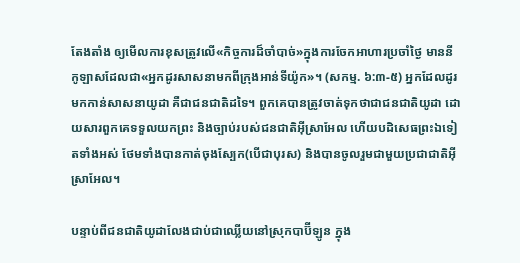តែងតាំង ឲ្យមើលការខុសត្រូវលើ«កិច្ចការដ៏ចាំបាច់»ក្នុងការចែកអាហារប្រចាំថ្ងៃ មាននីកូឡាសដែលជា«អ្នកដូរសាសនាមកពីក្រុងអាន់ទីយ៉ូក»។ (សកម្ម. ៦:៣-៥) អ្នកដែលដូរមកកាន់សាសនាយូដា គឺជាជនជាតិដទៃ។ ពួកគេបានត្រូវចាត់ទុកថាជាជនជាតិយូដា ដោយសារពួកគេទទួលយកព្រះ និងច្បាប់របស់ជនជាតិអ៊ីស្រាអែល ហើយបដិសេធព្រះឯទៀតទាំងអស់ ថែមទាំងបានកាត់ចុងស្បែក(បើជាបុរស) និងបានចូលរួមជាមួយប្រជាជាតិអ៊ីស្រាអែល។

បន្ទាប់ពីជនជាតិយូដាលែងជាប់ជាឈ្លើយនៅស្រុកបាប៊ីឡូន ក្នុង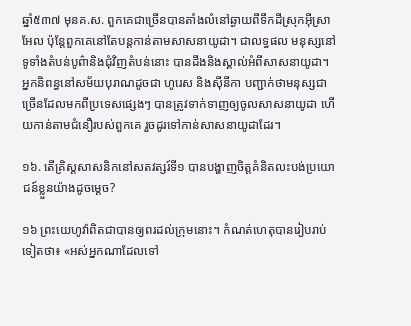ឆ្នាំ៥៣៧ មុនគ.ស. ពួកគេជាច្រើនបានតាំងលំនៅឆ្ងាយពីទឹកដីស្រុកអ៊ីស្រាអែល ប៉ុន្តែពួកគេនៅតែបន្តកាន់តាមសាសនាយូដា។ ជាលទ្ធផល មនុស្សនៅទូទាំងតំបន់បូព៌ានិងជុំវិញតំបន់នោះ បានដឹងនិងស្គាល់អំពីសាសនាយូដា។ អ្នកនិពន្ធនៅសម័យបុរាណដូចជា ហូរេស និងស៊ីនីកា បញ្ជាក់ថាមនុស្សជាច្រើនដែលមកពីប្រទេសផ្សេងៗ បានត្រូវទាក់ទាញឲ្យចូលសាសនាយូដា ហើយកាន់តាមជំនឿរបស់ពួកគេ រួចដូរទៅកាន់សាសនាយូដាដែរ។

១៦. តើគ្រិស្តសាសនិកនៅសតវត្សរ៍ទី១ បានបង្ហាញចិត្តគំនិតលះបង់ប្រយោជន៍ខ្លួនយ៉ាងដូចម្ដេច?

១៦ ព្រះយេហូវ៉ាពិតជាបានឲ្យពរដល់ក្រុមនោះ។ កំណត់ហេតុបានរៀបរាប់ទៀតថា៖ «អស់អ្នកណាដែលទៅ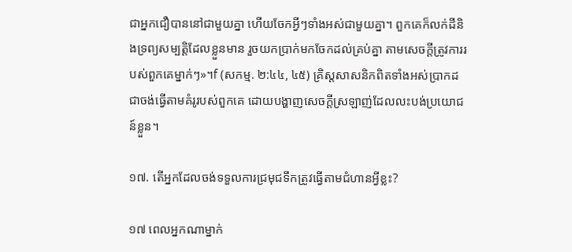ជាអ្នកជឿបាននៅជាមួយគ្នា ហើយចែកអ្វីៗទាំងអស់ជាមួយគ្នា។ ពួកគេក៏លក់ដីនិងទ្រព្យសម្បត្តិដែលខ្លួនមាន រួចយកប្រាក់មកចែកដល់គ្រប់គ្នា តាមសេចក្ដីត្រូវការរបស់ពួកគេម្នាក់ៗ»។f (សកម្ម. ២:៤៤, ៤៥) គ្រិស្តសាសនិកពិតទាំងអស់ប្រាកដជាចង់ធ្វើតាមគំរូរបស់ពួកគេ ដោយបង្ហាញសេចក្ដីស្រឡាញ់ដែលលះបង់ប្រយោជន៍ខ្លួន។

១៧. តើអ្នកដែលចង់ទទួលការជ្រមុជទឹកត្រូវធ្វើតាមជំហានអ្វីខ្លះ?

១៧ ពេលអ្នកណាម្នាក់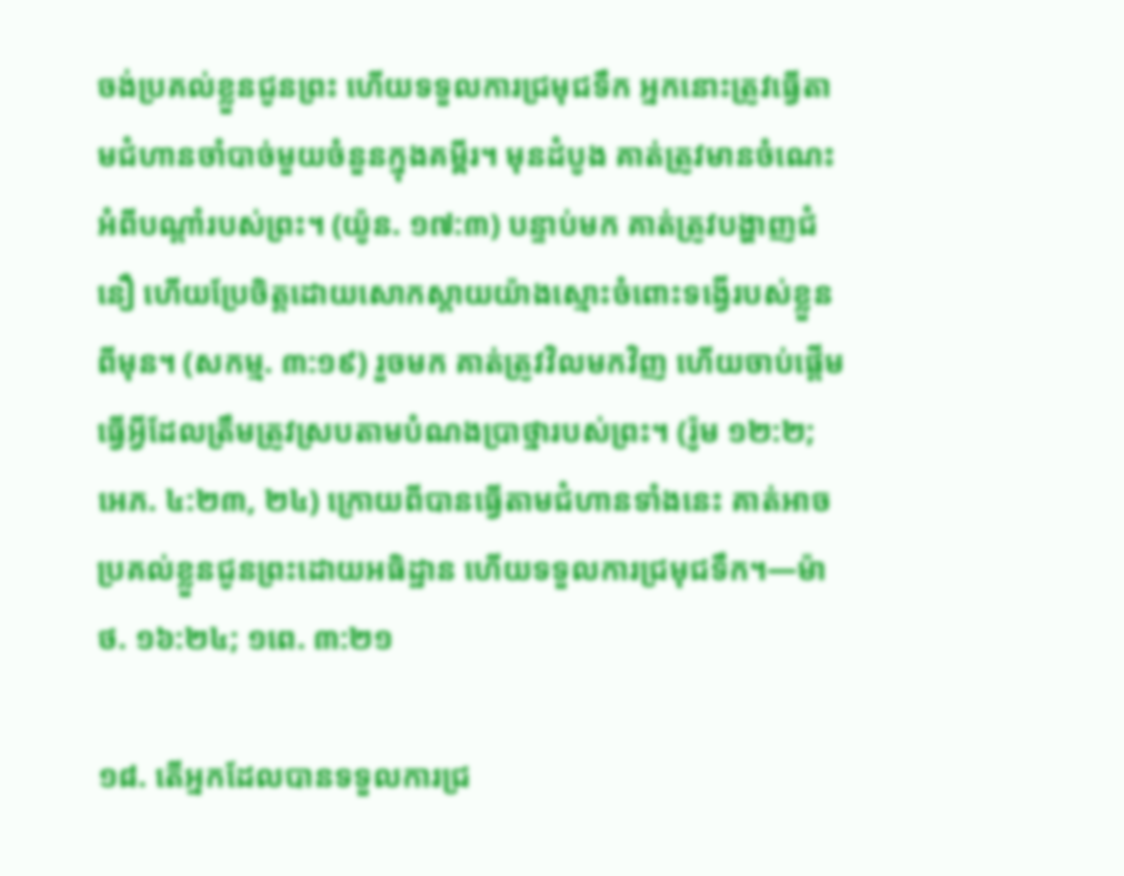ចង់ប្រគល់ខ្លួនជូនព្រះ ហើយទទួលការជ្រមុជទឹក អ្នកនោះត្រូវធ្វើតាមជំហានចាំបាច់មួយចំនួនក្នុងគម្ពីរ។ មុនដំបូង គាត់ត្រូវមានចំណេះអំពីបណ្ដាំរបស់ព្រះ។ (យ៉ូន. ១៧:៣) បន្ទាប់មក គាត់ត្រូវបង្ហាញជំនឿ ហើយប្រែចិត្តដោយសោកស្ដាយយ៉ាងស្មោះចំពោះទង្វើរបស់ខ្លួនពីមុន។ (សកម្ម. ៣:១៩) រួចមក គាត់ត្រូវវិលមកវិញ ហើយចាប់ផ្ដើមធ្វើអ្វីដែលត្រឹមត្រូវស្របតាមបំណងប្រាថ្នារបស់ព្រះ។ (រ៉ូម ១២:២; អេភ. ៤:២៣, ២៤) ក្រោយពីបានធ្វើតាមជំហានទាំងនេះ គាត់អាចប្រគល់ខ្លួនជូនព្រះដោយអធិដ្ឋាន ហើយទទួលការជ្រមុជទឹក។—ម៉ាថ. ១៦:២៤; ១ពេ. ៣:២១

១៨. តើអ្នកដែលបានទទួលការជ្រ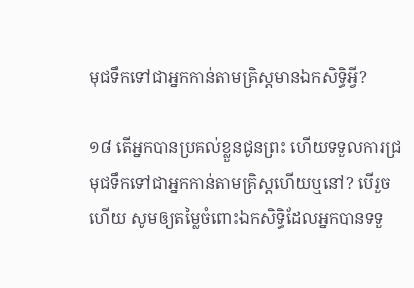មុជទឹកទៅជាអ្នកកាន់តាមគ្រិស្តមានឯកសិទ្ធិអ្វី?

១៨ តើអ្នកបានប្រគល់ខ្លួនជូនព្រះ ហើយទទួលការជ្រមុជទឹកទៅជាអ្នកកាន់តាមគ្រិស្តហើយឬនៅ? បើរួចហើយ សូមឲ្យតម្លៃចំពោះឯកសិទ្ធិដែលអ្នកបានទទួ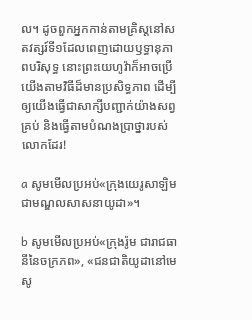ល។ ដូចពួកអ្នកកាន់តាមគ្រិស្តនៅសតវត្សរ៍ទី១ដែលពេញដោយឫទ្ធានុភាពបរិសុទ្ធ នោះព្រះយេហូវ៉ាក៏អាចប្រើយើងតាមវិធីដ៏មានប្រសិទ្ធភាព ដើម្បីឲ្យយើងធ្វើជាសាក្សីបញ្ជាក់យ៉ាងសព្វគ្រប់ និងធ្វើតាមបំណងប្រាថ្នារបស់លោកដែរ!

a សូមមើលប្រអប់«ក្រុងយេរូសាឡិម ជាមណ្ឌលសាសនាយូដា»។

b សូមមើលប្រអប់«ក្រុងរ៉ូម ជារាជធានីនៃចក្រភព», «ជនជាតិយូដានៅមេសូ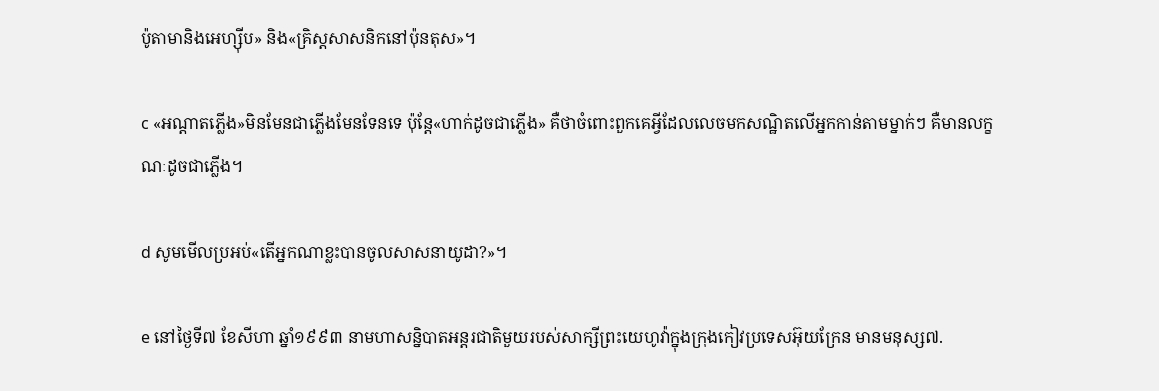ប៉ូតាមានិងអេហ្ស៊ីប» និង«គ្រិស្តសាសនិកនៅប៉ុនតុស»។

c «អណ្ដាតភ្លើង»មិនមែនជាភ្លើងមែនទែនទេ ប៉ុន្តែ«ហាក់ដូចជាភ្លើង» គឺថាចំពោះពួកគេអ្វីដែលលេចមកសណ្ឋិតលើអ្នកកាន់តាមម្នាក់ៗ គឺមានលក្ខណៈដូចជាភ្លើង។

d សូមមើលប្រអប់«តើអ្នកណាខ្លះបានចូលសាសនាយូដា?»។

e នៅថ្ងៃទី៧ ខែសីហា ឆ្នាំ១៩៩៣ នាមហាសន្និបាតអន្តរជាតិមួយរបស់សាក្សីព្រះយេហូវ៉ាក្នុងក្រុងកៀវប្រទេសអ៊ុយក្រែន មានមនុស្ស៧.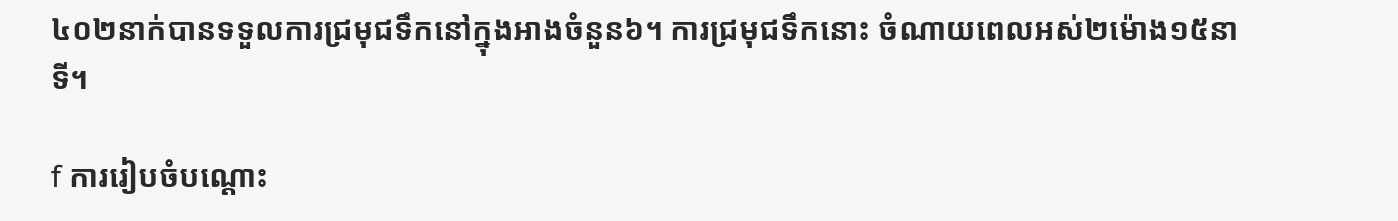៤០២នាក់បានទទួលការជ្រមុជទឹកនៅក្នុងអាងចំនួន៦។ ការជ្រមុជទឹកនោះ ចំណាយពេលអស់២ម៉ោង១៥នាទី។

f ការរៀបចំបណ្ដោះ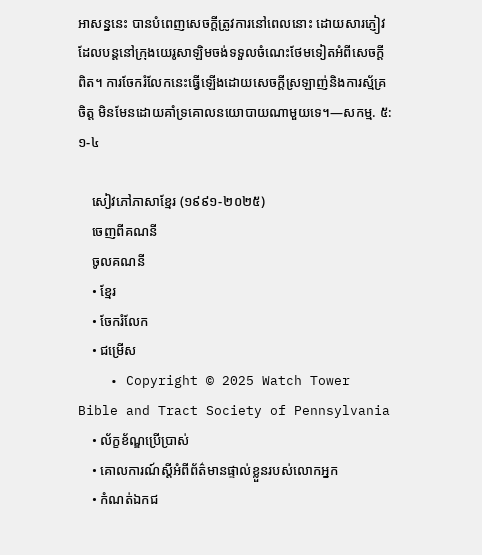អាសន្ននេះ បានបំពេញសេចក្ដីត្រូវការនៅពេលនោះ ដោយសារភ្ញៀវដែលបន្តនៅក្រុងយេរូសាឡិមចង់ទទួលចំណេះថែមទៀតអំពីសេចក្ដីពិត។ ការចែករំលែកនេះធ្វើឡើងដោយសេចក្ដីស្រឡាញ់និងការស្ម័គ្រចិត្ត មិនមែនដោយគាំទ្រគោលនយោបាយណាមួយទេ។—សកម្ម. ៥:១-៤

    សៀវភៅភាសាខ្មែរ (១៩៩១-២០២៥)
    ចេញពីគណនី
    ចូលគណនី
    • ខ្មែរ
    • ចែករំលែក
    • ជម្រើស
    • Copyright © 2025 Watch Tower Bible and Tract Society of Pennsylvania
    • ល័ក្ខខ័ណ្ឌប្រើប្រាស់
    • គោលការណ៍ស្ដីអំពីព័ត៌មានផ្ទាល់ខ្លួនរបស់លោកអ្នក
    • កំណត់ឯកជ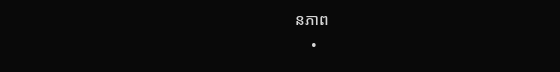នភាព
    •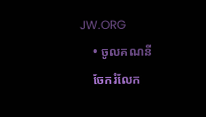JW.ORG
    • ចូលគណនី
    ចែករំលែក